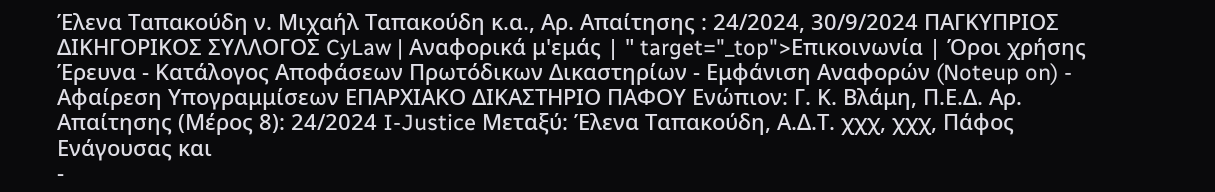Έλενα Ταπακούδη ν. Μιχαήλ Ταπακούδη κ.α., Αρ. Απαίτησης : 24/2024, 30/9/2024 ΠΑΓΚΥΠΡΙΟΣ ΔΙΚΗΓΟΡΙΚΟΣ ΣΥΛΛΟΓΟΣ CyLaw | Αναφορικά μ'εμάς | " target="_top">Επικοινωνία | Όροι χρήσης Έρευνα - Κατάλογος Αποφάσεων Πρωτόδικων Δικαστηρίων - Εμφάνιση Αναφορών (Noteup on) - Αφαίρεση Υπογραμμίσεων ΕΠΑΡΧΙΑΚΟ ΔΙΚΑΣΤΗΡΙΟ ΠΑΦΟΥ Ενώπιον: Γ. Κ. Βλάμη, Π.Ε.Δ. Αρ. Απαίτησης (Μέρος 8): 24/2024 I-Justice Μεταξύ: Έλενα Ταπακούδη, Α.Δ.Τ. χχχ, χχχ, Πάφος Ενάγουσας και
-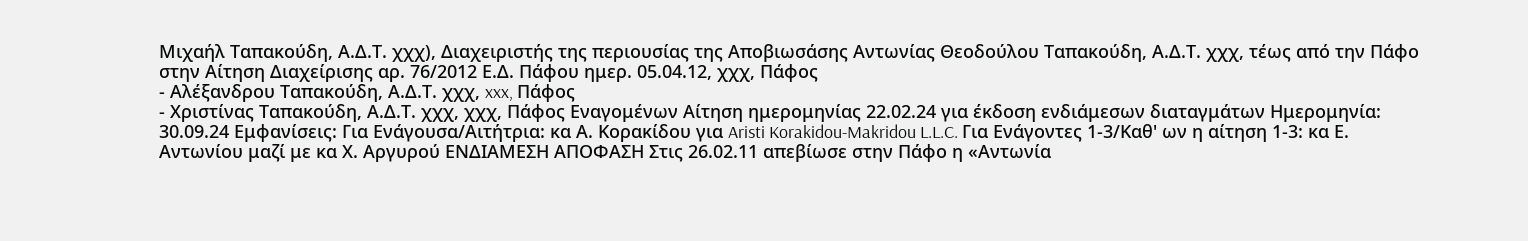Μιχαήλ Ταπακούδη, Α.Δ.Τ. χχχ), Διαχειριστής της περιουσίας της Αποβιωσάσης Αντωνίας Θεοδούλου Ταπακούδη, Α.Δ.Τ. χχχ, τέως από την Πάφο στην Αίτηση Διαχείρισης αρ. 76/2012 Ε.Δ. Πάφου ημερ. 05.04.12, χχχ, Πάφος
- Αλέξανδρου Ταπακούδη, Α.Δ.Τ. χχχ, xxx, Πάφος
- Χριστίνας Ταπακούδη, Α.Δ.Τ. χχχ, χχχ, Πάφος Εναγομένων Αίτηση ημερομηνίας 22.02.24 για έκδοση ενδιάμεσων διαταγμάτων Ημερομηνία: 30.09.24 Εμφανίσεις: Για Ενάγουσα/Αιτήτρια: κα Α. Κορακίδου για Aristi Korakidou-Makridou L.L.C. Για Ενάγοντες 1-3/Καθ' ων η αίτηση 1-3: κα Ε. Αντωνίου μαζί με κα Χ. Αργυρού ΕΝΔΙΑΜΕΣΗ ΑΠΟΦΑΣΗ Στις 26.02.11 απεβίωσε στην Πάφο η «Αντωνία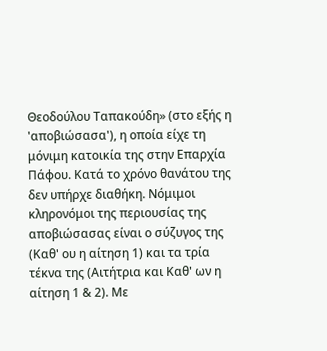Θεοδούλου Ταπακούδη» (στο εξής η 'αποβιώσασα'), η οποία είχε τη μόνιμη κατοικία της στην Επαρχία Πάφου. Κατά το χρόνο θανάτου της δεν υπήρχε διαθήκη. Νόμιμοι κληρονόμοι της περιουσίας της αποβιώσασας είναι ο σύζυγος της (Καθ' ου η αίτηση 1) και τα τρία τέκνα της (Αιτήτρια και Καθ' ων η αίτηση 1 & 2). Με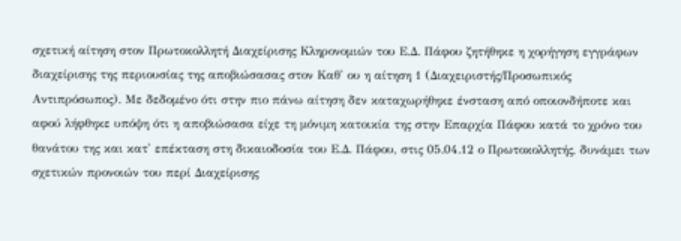σχετική αίτηση στον Πρωτοκολλητή Διαχείρισης Κληρονομιών του Ε.Δ. Πάφου ζητήθηκε η χορήγηση εγγράφων διαχείρισης της περιουσίας της αποβιώσασας στον Καθ' ου η αίτηση 1 (Διαχειριστής/Προσωπικός Αντιπρόσωπος). Με δεδομένο ότι στην πιο πάνω αίτηση δεν καταχωρήθηκε ένσταση από οποιονδήποτε και αφού λήφθηκε υπόψη ότι η αποβιώσασα είχε τη μόνιμη κατοικία της στην Επαρχία Πάφου κατά το χρόνο του θανάτου της και κατ' επέκταση στη δικαιοδοσία του Ε.Δ. Πάφου, στις 05.04.12 ο Πρωτοκολλητής, δυνάμει των σχετικών προνοιών του περί Διαχείρισης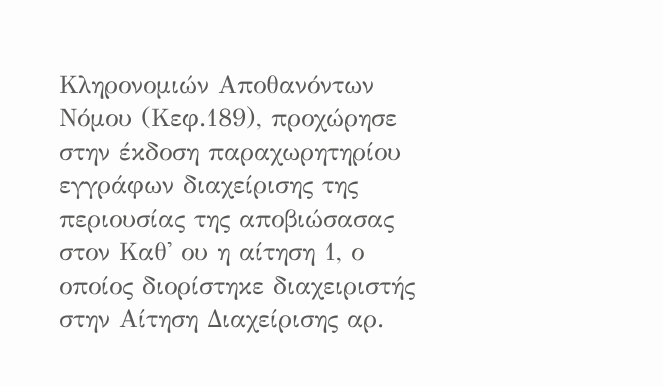Κληρονομιών Αποθανόντων Νόμου (Κεφ.189), προχώρησε στην έκδοση παραχωρητηρίου εγγράφων διαχείρισης της περιουσίας της αποβιώσασας στον Καθ' ου η αίτηση 1, ο οποίος διορίστηκε διαχειριστής στην Αίτηση Διαχείρισης αρ.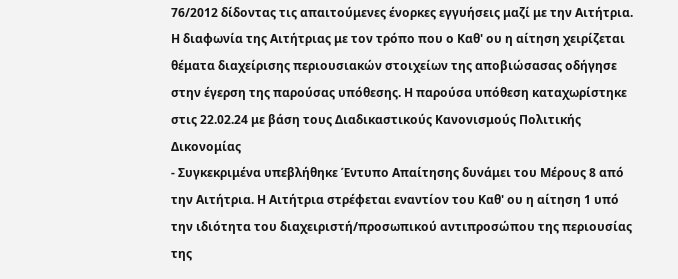76/2012 δίδοντας τις απαιτούμενες ένορκες εγγυήσεις μαζί με την Αιτήτρια. Η διαφωνία της Αιτήτριας με τον τρόπο που ο Καθ' ου η αίτηση χειρίζεται θέματα διαχείρισης περιουσιακών στοιχείων της αποβιώσασας οδήγησε στην έγερση της παρούσας υπόθεσης. Η παρούσα υπόθεση καταχωρίστηκε στις 22.02.24 με βάση τους Διαδικαστικούς Κανονισμούς Πολιτικής Δικονομίας
- Συγκεκριμένα υπεβλήθηκε Έντυπο Απαίτησης δυνάμει του Μέρους 8 από την Αιτήτρια. Η Αιτήτρια στρέφεται εναντίον του Καθ' ου η αίτηση 1 υπό την ιδιότητα του διαχειριστή/προσωπικού αντιπροσώπου της περιουσίας της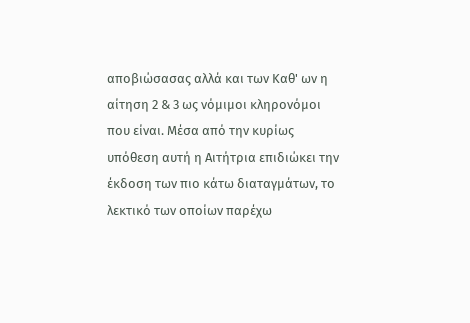αποβιώσασας αλλά και των Καθ' ων η αίτηση 2 & 3 ως νόμιμοι κληρονόμοι που είναι. Μέσα από την κυρίως υπόθεση αυτή η Αιτήτρια επιδιώκει την έκδοση των πιο κάτω διαταγμάτων, το λεκτικό των οποίων παρέχω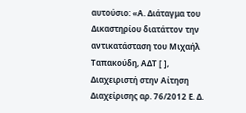αυτούσιο: «Α. Διάταγμα του Δικαστηρίου διατάττον την αντικατάσταση του Μιχαήλ Ταπακούδη, ΑΔΤ [ ], Διαχειριστή στην Αίτηση Διαχείρισης αρ. 76/2012 Ε. Δ.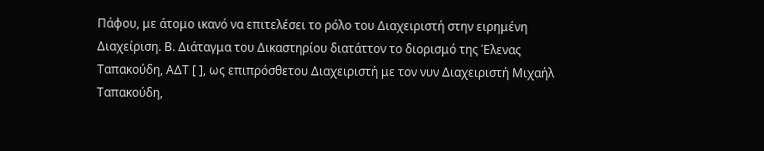Πάφου, με άτομο ικανό να επιτελέσει το ρόλο του Διαχειριστή στην ειρημένη Διαχείριση. Β. Διάταγμα του Δικαστηρίου διατάττον το διορισμό της Έλενας Ταπακούδη, ΑΔΤ [ ], ως επιπρόσθετου Διαχειριστή με τον νυν Διαχειριστή Μιχαήλ Ταπακούδη,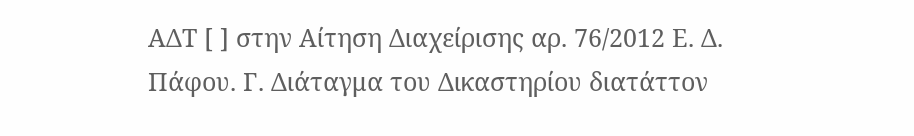ΑΔΤ [ ] στην Αίτηση Διαχείρισης αρ. 76/2012 Ε. Δ. Πάφου. Γ. Διάταγμα του Δικαστηρίου διατάττον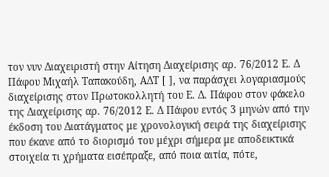τον νυν Διαχειριστή στην Αίτηση Διαχείρισης αρ. 76/2012 Ε. Δ Πάφου Μιχαήλ Ταπακούδη, ΑΔΤ [ ], να παράσχει λογαριασμούς διαχείρισης στον Πρωτοκολλητή του Ε. Δ. Πάφου στον φάκελο της Διαχείρισης αρ. 76/2012 Ε. Δ Πάφου εντός 3 μηνών από την έκδοση του Διατάγματος με χρονολογική σειρά της διαχείρισης που έκανε από το διορισμό του μέχρι σήμερα με αποδεικτικά στοιχεία τι χρήματα εισέπραξε, από ποια αιτία, πότε,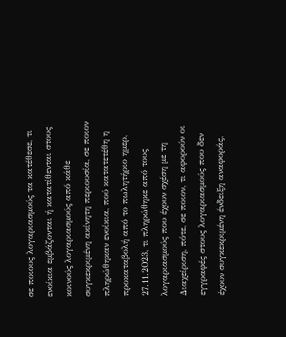σε ποιους λογαριασμούς τα κατέθεσε, τι ενοίκια εμβάζονται ή κατατίθενται στους κοινούς λογαριασμούς από κάθε συγκεκριμένη ακίνητη περιουσία, σε ποιον πληρώθηκαν ενοίκια, πού κατατετέθη η προκαταβολή από το πωλητήριο ημερ, 27.11.2Ο23, τι πληρώθηκε από τους λογαριασμούς που έχουν σχέση με τη Διαχείριση, πότε, σε ποιον, τι αφορούν οι εγγραφές στους λογαριασμούς που δεν έχουν συγκεκριμένη ένδειξη αναφοράς,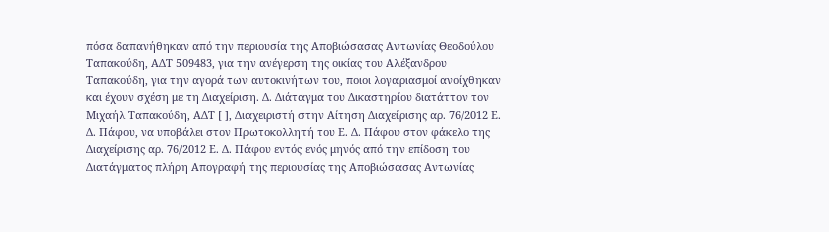πόσα δαπανήθηκαν από την περιουσία της Αποβιώσασας Αντωνίας Θεοδούλου Ταπακούδη, ΑΔΤ 509483, για την ανέγερση της οικίας του Αλέξανδρου Ταπακούδη, για την αγορά των αυτοκινήτων του, ποιοι λογαριασμοί ανοίχθηκαν και έχουν σχέση με τη Διαχείριση. Δ. Διάταγμα του Δικαστηρίου διατάττον τον Μιχαήλ Ταπακούδη, ΑΔΤ [ ], Διαχειριστή στην Αίτηση Διαχείρισης αρ. 76/2012 Ε. Δ. Πάφου, να υποβάλει στον Πρωτοκολλητή του Ε. Δ. Πάφου στον φάκελο της Διαχείρισης αρ. 76/2012 Ε. Δ. Πάφου εντός ενός μηνός από την επίδοση του Διατάγματος πλήρη Απογραφή της περιουσίας της Αποβιώσασας Αντωνίας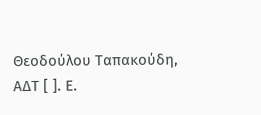Θεοδούλου Ταπακούδη, ΑΔΤ [ ]. Ε.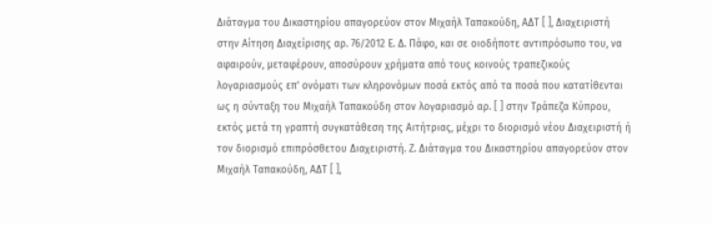Διάταγμα του Δικαστηρίου απαγορεύον στον Μιχαήλ Ταπακούδη, ΑΔΤ [ ], Διαχειριστή στην Αίτηση Διαχείρισης αρ. 76/2012 Ε. Δ. Πάφο, και σε οιοδήποτε αντιπρόσωπο του, να αφαιρούν, μεταφέρουν, αποσύρουν χρήματα από τους κοινούς τραπεζικούς λογαριασμούς επ' ονόματι των κληρονόμων ποσά εκτός από τα ποσά που κατατίθενται ως η σύνταξη του Μιχαήλ Ταπακούδη στον λογαριασμό αρ. [ ] στην Τράπεζα Κύπρου, εκτός μετά τη γραπτή συγκατάθεση της Αιτήτριας, μέχρι το διορισμό νέου Διαχειριστή ή τον διορισμό επιπρόσθετου Διαχειριστή. Ζ. Διάταγμα του Δικαστηρίου απαγορεύον στον Μιχαήλ Ταπακούδη, ΑΔΤ [ ],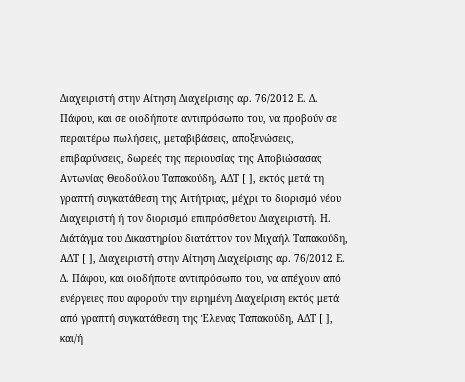Διαχειριστή στην Αίτηση Διαχείρισης αρ. 76/2012 Ε. Δ. Πάφου, και σε οιοδήποτε αντιπρόσωπο του, να προβούν σε περαιτέρω πωλήσεις, μεταβιβάσεις, αποξενώσεις, επιβαρύνσεις, δωρεές της περιουσίας της Αποβιώσασας Αντωνίας Θεοδούλου Ταπακούδη, ΑΔΤ [ ], εκτός μετά τη γραπτή συγκατάθεση της Αιτήτριας, μέχρι το διορισμό νέου Διαχειριστή ή τον διορισμό επιπρόσθετου Διαχειριστή. Η. Διάτάγμα του Δικαστηρίου διατάττον τον Μιχαήλ Ταπακούδη, ΑΔΤ [ ], Διαχειριστή στην Αίτηση Διαχείρισης αρ. 76/2012 Ε. Δ. Πάφου, και οιοδήποτε αντιπρόσωπο του, να απέχουν από ενέργειες που αφορούν την ειρημένη Διαχείριση εκτός μετά από γραπτή συγκατάθεση της Έλενας Ταπακούδη, ΑΔΤ [ ], και/ή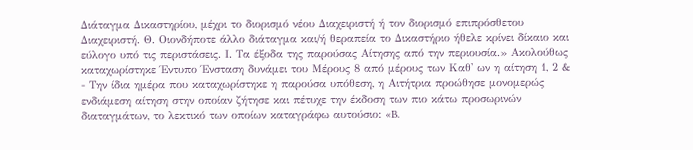Διάταγμα Δικαστηρίου, μέχρι το διορισμό νέου Διαχειριστή ή τον διορισμό επιπρόσθετου Διαχειριστή. Θ. Οιονδήποτε άλλο διάταγμα και/ή θεραπεία το Δικαστήριο ήθελε κρίνει δίκαιο και εύλογο υπό τις περιστάσεις. Ι. Τα έξοδα της παρούσας Αίτησης από την περιουσία.» Ακολούθως καταχωρίστηκε Έντυπο Ένσταση δυνάμει του Μέρους 8 από μέρους των Καθ' ων η αίτηση 1, 2 &
- Την ίδια ημέρα που καταχωρίστηκε η παρούσα υπόθεση, η Αιτήτρια προώθησε μονομερώς ενδιάμεση αίτηση στην οποίαν ζήτησε και πέτυχε την έκδοση των πιο κάτω προσωρινών διαταγμάτων, το λεκτικό των οποίων καταγράφω αυτούσιο: «B.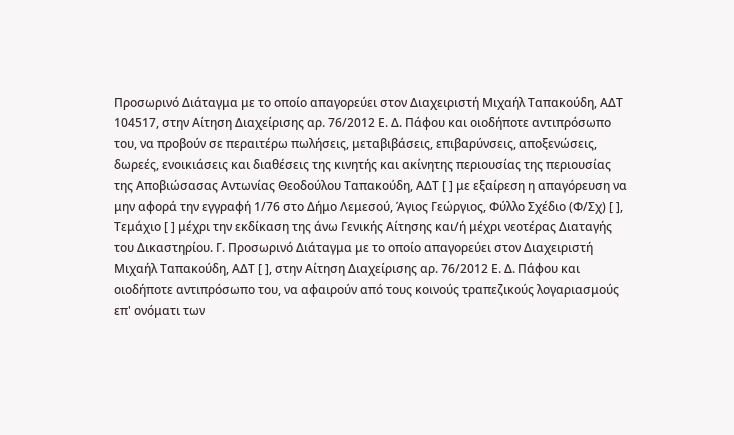Προσωρινό Διάταγμα με το οποίο απαγορεύει στον Διαχειριστή Μιχαήλ Ταπακούδη, ΑΔΤ 104517, στην Αίτηση Διαχείρισης αρ. 76/2012 Ε. Δ. Πάφου και οιοδήποτε αντιπρόσωπο του, να προβούν σε περαιτέρω πωλήσεις, μεταβιβάσεις, επιβαρύνσεις, αποξενώσεις, δωρεές, ενοικιάσεις και διαθέσεις της κινητής και ακίνητης περιουσίας της περιουσίας της Αποβιώσασας Αντωνίας Θεοδούλου Ταπακούδη, ΑΔΤ [ ] με εξαίρεση η απαγόρευση να μην αφορά την εγγραφή 1/76 στο Δήμο Λεμεσού, Άγιος Γεώργιος, Φύλλο Σχέδιο (Φ/Σχ) [ ], Τεμάχιο [ ] μέχρι την εκδίκαση της άνω Γενικής Αίτησης και/ή μέχρι νεοτέρας Διαταγής του Δικαστηρίου. Γ. Προσωρινό Διάταγμα με το οποίο απαγορεύει στον Διαχειριστή Μιχαήλ Ταπακούδη, ΑΔΤ [ ], στην Αίτηση Διαχείρισης αρ. 76/2012 Ε. Δ. Πάφου και οιοδήποτε αντιπρόσωπο του, να αφαιρούν από τους κοινούς τραπεζικούς λογαριασμούς επ' ονόματι των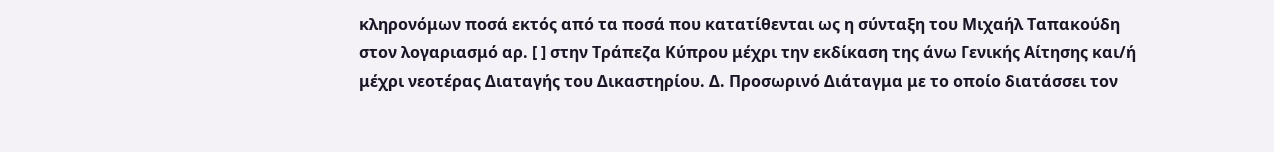κληρονόμων ποσά εκτός από τα ποσά που κατατίθενται ως η σύνταξη του Μιχαήλ Ταπακούδη στον λογαριασμό αρ. [ ] στην Τράπεζα Κύπρου μέχρι την εκδίκαση της άνω Γενικής Αίτησης και/ή μέχρι νεοτέρας Διαταγής του Δικαστηρίου. Δ. Προσωρινό Διάταγμα με το οποίο διατάσσει τον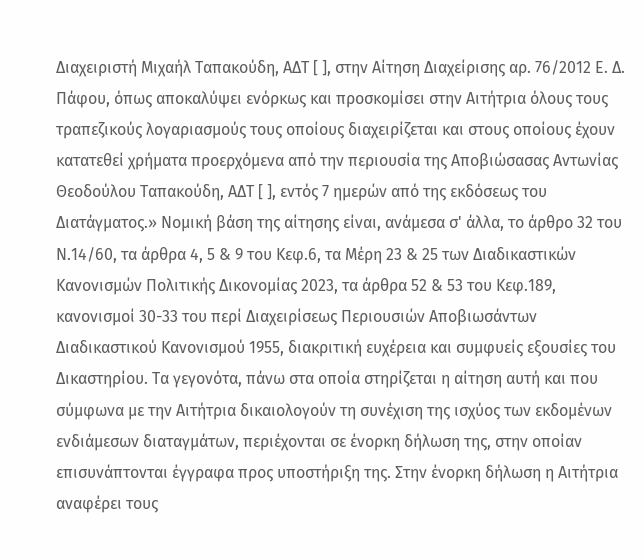Διαχειριστή Μιχαήλ Ταπακούδη, ΑΔΤ [ ], στην Αίτηση Διαχείρισης αρ. 76/2012 Ε. Δ. Πάφου, όπως αποκαλύψει ενόρκως και προσκομίσει στην Αιτήτρια όλους τους τραπεζικούς λογαριασμούς τους οποίους διαχειρίζεται και στους οποίους έχουν κατατεθεί χρήματα προερχόμενα από την περιουσία της Αποβιώσασας Αντωνίας Θεοδούλου Ταπακούδη, ΑΔΤ [ ], εντός 7 ημερών από της εκδόσεως του Διατάγματος.» Νομική βάση της αίτησης είναι, ανάμεσα σ' άλλα, το άρθρο 32 του Ν.14/60, τα άρθρα 4, 5 & 9 του Κεφ.6, τα Μέρη 23 & 25 των Διαδικαστικών Κανονισμών Πολιτικής Δικονομίας 2023, τα άρθρα 52 & 53 του Κεφ.189, κανονισμοί 30-33 του περί Διαχειρίσεως Περιουσιών Αποβιωσάντων Διαδικαστικού Κανονισμού 1955, διακριτική ευχέρεια και συμφυείς εξουσίες του Δικαστηρίου. Τα γεγονότα, πάνω στα οποία στηρίζεται η αίτηση αυτή και που σύμφωνα με την Αιτήτρια δικαιολογούν τη συνέχιση της ισχύος των εκδομένων ενδιάμεσων διαταγμάτων, περιέχονται σε ένορκη δήλωση της, στην οποίαν επισυνάπτονται έγγραφα προς υποστήριξη της. Στην ένορκη δήλωση η Αιτήτρια αναφέρει τους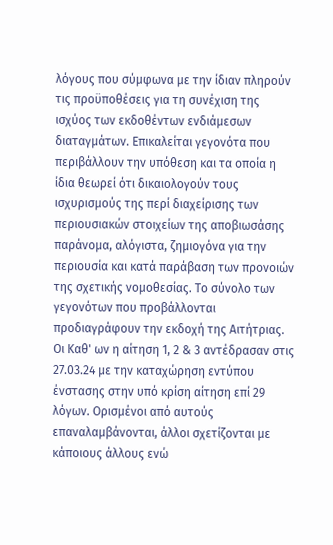λόγους που σύμφωνα με την ίδιαν πληρούν τις προϋποθέσεις για τη συνέχιση της ισχύος των εκδοθέντων ενδιάμεσων διαταγμάτων. Επικαλείται γεγονότα που περιβάλλουν την υπόθεση και τα οποία η ίδια θεωρεί ότι δικαιολογούν τους ισχυρισμούς της περί διαχείρισης των περιουσιακών στοιχείων της αποβιωσάσης παράνομα, αλόγιστα, ζημιογόνα για την περιουσία και κατά παράβαση των προνοιών της σχετικής νομοθεσίας. Το σύνολο των γεγονότων που προβάλλονται προδιαγράφουν την εκδοχή της Αιτήτριας. Οι Καθ' ων η αίτηση 1, 2 & 3 αντέδρασαν στις 27.03.24 με την καταχώρηση εντύπου ένστασης στην υπό κρίση αίτηση επί 29 λόγων. Ορισμένοι από αυτούς επαναλαμβάνονται, άλλοι σχετίζονται με κάποιους άλλους ενώ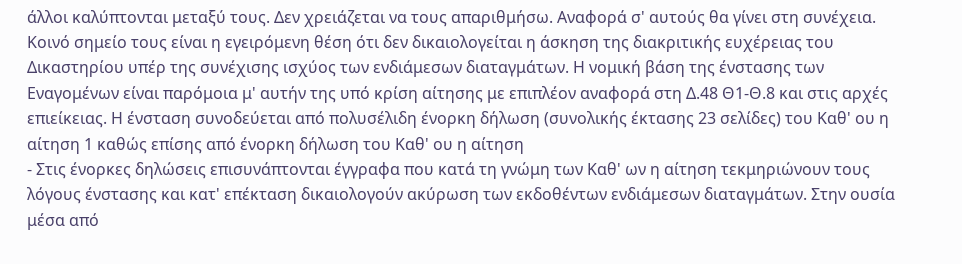άλλοι καλύπτονται μεταξύ τους. Δεν χρειάζεται να τους απαριθμήσω. Αναφορά σ' αυτούς θα γίνει στη συνέχεια. Κοινό σημείο τους είναι η εγειρόμενη θέση ότι δεν δικαιολογείται η άσκηση της διακριτικής ευχέρειας του Δικαστηρίου υπέρ της συνέχισης ισχύος των ενδιάμεσων διαταγμάτων. Η νομική βάση της ένστασης των Εναγομένων είναι παρόμοια μ' αυτήν της υπό κρίση αίτησης με επιπλέον αναφορά στη Δ.48 Θ1-Θ.8 και στις αρχές επιείκειας. Η ένσταση συνοδεύεται από πολυσέλιδη ένορκη δήλωση (συνολικής έκτασης 23 σελίδες) του Καθ' ου η αίτηση 1 καθώς επίσης από ένορκη δήλωση του Καθ' ου η αίτηση
- Στις ένορκες δηλώσεις επισυνάπτονται έγγραφα που κατά τη γνώμη των Καθ' ων η αίτηση τεκμηριώνουν τους λόγους ένστασης και κατ' επέκταση δικαιολογούν ακύρωση των εκδοθέντων ενδιάμεσων διαταγμάτων. Στην ουσία μέσα από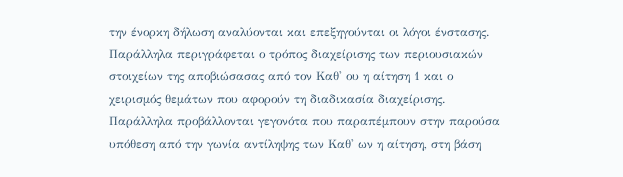την ένορκη δήλωση αναλύονται και επεξηγούνται οι λόγοι ένστασης. Παράλληλα περιγράφεται ο τρόπος διαχείρισης των περιουσιακών στοιχείων της αποβιώσασας από τον Καθ' ου η αίτηση 1 και ο χειρισμός θεμάτων που αφορούν τη διαδικασία διαχείρισης. Παράλληλα προβάλλονται γεγονότα που παραπέμπουν στην παρούσα υπόθεση από την γωνία αντίληψης των Καθ' ων η αίτηση, στη βάση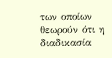των οποίων θεωρούν ότι η διαδικασία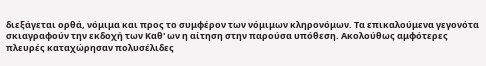διεξάγεται ορθά, νόμιμα και προς το συμφέρον των νόμιμων κληρονόμων. Τα επικαλούμενα γεγονότα σκιαγραφούν την εκδοχή των Καθ' ων η αίτηση στην παρούσα υπόθεση. Ακολούθως αμφότερες πλευρές καταχώρησαν πολυσέλιδες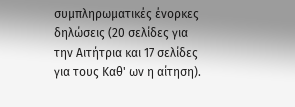συμπληρωματικές ένορκες δηλώσεις (20 σελίδες για την Αιτήτρια και 17 σελίδες για τους Καθ' ων η αίτηση).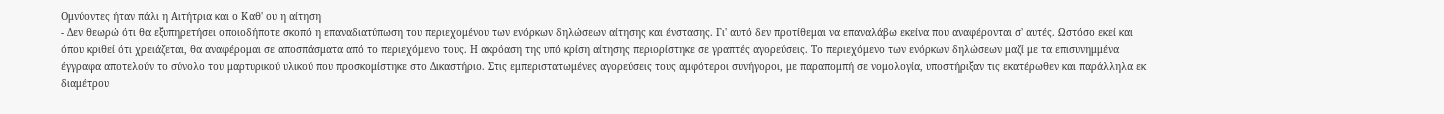Ομνύοντες ήταν πάλι η Αιτήτρια και ο Καθ' ου η αίτηση
- Δεν θεωρώ ότι θα εξυπηρετήσει οποιοδήποτε σκοπό η επαναδιατύπωση του περιεχομένου των ενόρκων δηλώσεων αίτησης και ένστασης. Γι' αυτό δεν προτίθεμαι να επαναλάβω εκείνα που αναφέρονται σ' αυτές. Ωστόσο εκεί και όπου κριθεί ότι χρειάζεται, θα αναφέρομαι σε αποσπάσματα από το περιεχόμενο τους. Η ακρόαση της υπό κρίση αίτησης περιορίστηκε σε γραπτές αγορεύσεις. Το περιεχόμενο των ενόρκων δηλώσεων μαζί με τα επισυνημμένα έγγραφα αποτελούν το σύνολο του μαρτυρικού υλικού που προσκομίστηκε στο Δικαστήριο. Στις εμπεριστατωμένες αγορεύσεις τους αμφότεροι συνήγοροι, με παραπομπή σε νομολογία, υποστήριξαν τις εκατέρωθεν και παράλληλα εκ διαμέτρου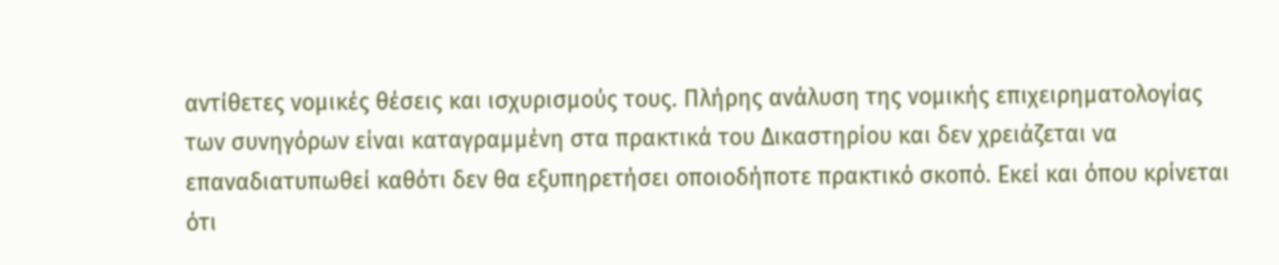αντίθετες νομικές θέσεις και ισχυρισμούς τους. Πλήρης ανάλυση της νομικής επιχειρηματολογίας των συνηγόρων είναι καταγραμμένη στα πρακτικά του Δικαστηρίου και δεν χρειάζεται να επαναδιατυπωθεί καθότι δεν θα εξυπηρετήσει οποιοδήποτε πρακτικό σκοπό. Εκεί και όπου κρίνεται ότι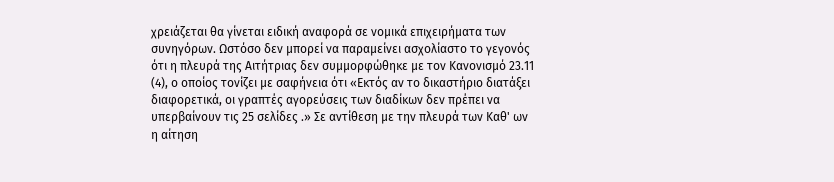χρειάζεται θα γίνεται ειδική αναφορά σε νομικά επιχειρήματα των συνηγόρων. Ωστόσο δεν μπορεί να παραμείνει ασχολίαστο το γεγονός ότι η πλευρά της Αιτήτριας δεν συμμορφώθηκε με τον Κανονισμό 23.11
(4), ο οποίος τονίζει με σαφήνεια ότι «Εκτός αν το δικαστήριο διατάξει διαφορετικά, οι γραπτές αγορεύσεις των διαδίκων δεν πρέπει να υπερβαίνουν τις 25 σελίδες .» Σε αντίθεση με την πλευρά των Καθ' ων η αίτηση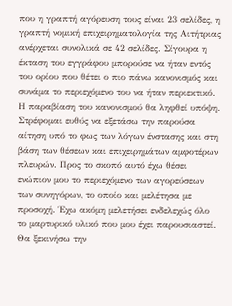που η γραπτή αγόρευση τους είναι 23 σελίδες, η γραπτή νομική επιχειρηματολογία της Αιτήτριας ανέρχεται συνολικά σε 42 σελίδες. Σίγουρα η έκταση του εγγράφου μπορούσε να ήταν εντός του ορίου που θέτει ο πιο πάνω κανονισμός και συνάμα το περιεχόμενο του να ήταν περιεκτικό. Η παραβίαση του κανονισμού θα ληφθεί υπόψη. Στρέφομαι ευθύς να εξετάσω την παρούσα αίτηση υπό το φως των λόγων ένστασης και στη βάση των θέσεων και επιχειρημάτων αμφοτέρων πλευρών. Προς το σκοπό αυτό έχω θέσει ενώπιον μου το περιεχόμενο των αγορεύσεων των συνηγόρων, το οποίο και μελέτησα με προσοχή. Έχω ακόμη μελετήσει ενδελεχώς όλο το μαρτυρικό υλικό που μου έχει παρουσιαστεί. Θα ξεκινήσω την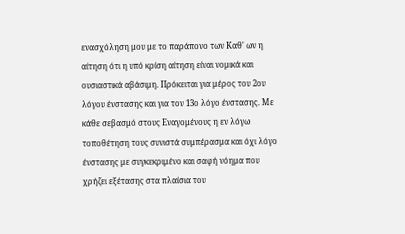ενασχόληση μου με το παράπονο των Καθ' ων η αίτηση ότι η υπό κρίση αίτηση είναι νομικά και ουσιαστικά αβάσιμη. Πρόκειται για μέρος του 2ου λόγου ένστασης και για τον 13ο λόγο ένστασης. Με κάθε σεβασμό στους Εναγομένους η εν λόγω τοποθέτηση τους συνιστά συμπέρασμα και όχι λόγο ένστασης με συγκεκριμένο και σαφή νόημα που χρήζει εξέτασης στα πλαίσια του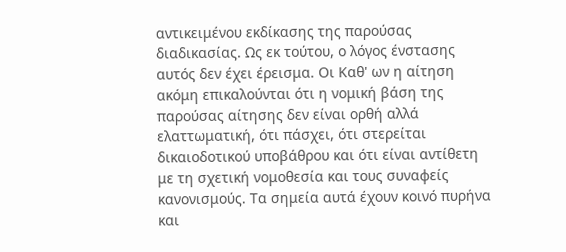αντικειμένου εκδίκασης της παρούσας διαδικασίας. Ως εκ τούτου, ο λόγος ένστασης αυτός δεν έχει έρεισμα. Οι Καθ' ων η αίτηση ακόμη επικαλούνται ότι η νομική βάση της παρούσας αίτησης δεν είναι ορθή αλλά ελαττωματική, ότι πάσχει, ότι στερείται δικαιοδοτικού υποβάθρου και ότι είναι αντίθετη με τη σχετική νομοθεσία και τους συναφείς κανονισμούς. Τα σημεία αυτά έχουν κοινό πυρήνα και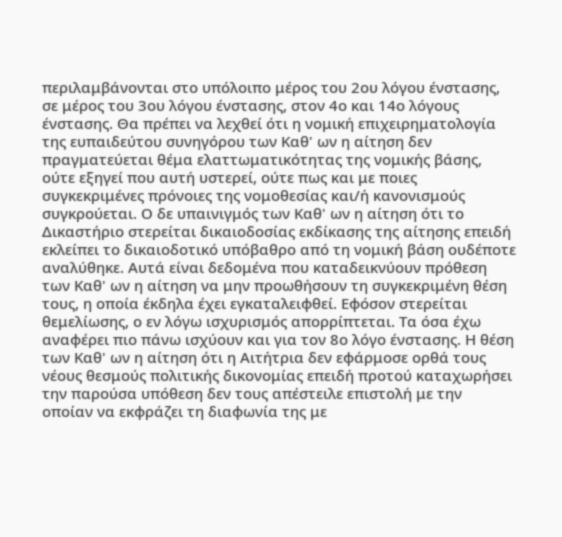περιλαμβάνονται στο υπόλοιπο μέρος του 2ου λόγου ένστασης, σε μέρος του 3ου λόγου ένστασης, στον 4ο και 14ο λόγους ένστασης. Θα πρέπει να λεχθεί ότι η νομική επιχειρηματολογία της ευπαιδεύτου συνηγόρου των Καθ' ων η αίτηση δεν πραγματεύεται θέμα ελαττωματικότητας της νομικής βάσης, ούτε εξηγεί που αυτή υστερεί, ούτε πως και με ποιες συγκεκριμένες πρόνοιες της νομοθεσίας και/ή κανονισμούς συγκρούεται. Ο δε υπαινιγμός των Καθ' ων η αίτηση ότι το Δικαστήριο στερείται δικαιοδοσίας εκδίκασης της αίτησης επειδή εκλείπει το δικαιοδοτικό υπόβαθρο από τη νομική βάση ουδέποτε αναλύθηκε. Αυτά είναι δεδομένα που καταδεικνύουν πρόθεση των Καθ' ων η αίτηση να μην προωθήσουν τη συγκεκριμένη θέση τους, η οποία έκδηλα έχει εγκαταλειφθεί. Εφόσον στερείται θεμελίωσης, ο εν λόγω ισχυρισμός απορρίπτεται. Τα όσα έχω αναφέρει πιο πάνω ισχύουν και για τον 8ο λόγο ένστασης. Η θέση των Καθ' ων η αίτηση ότι η Αιτήτρια δεν εφάρμοσε ορθά τους νέους θεσμούς πολιτικής δικονομίας επειδή προτού καταχωρήσει την παρούσα υπόθεση δεν τους απέστειλε επιστολή με την οποίαν να εκφράζει τη διαφωνία της με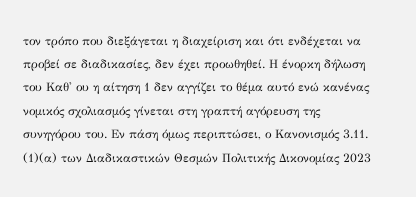τον τρόπο που διεξάγεται η διαχείριση και ότι ενδέχεται να προβεί σε διαδικασίες, δεν έχει προωθηθεί. Η ένορκη δήλωση του Καθ' ου η αίτηση 1 δεν αγγίζει το θέμα αυτό ενώ κανένας νομικός σχολιασμός γίνεται στη γραπτή αγόρευση της συνηγόρου του. Εν πάση όμως περιπτώσει, ο Κανονισμός 3.11.
(1)(α) των Διαδικαστικών Θεσμών Πολιτικής Δικονομίας 2023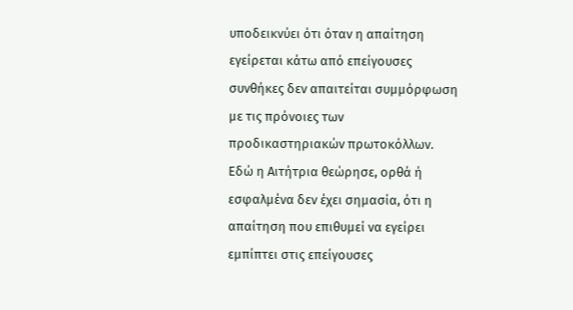υποδεικνύει ότι όταν η απαίτηση εγείρεται κάτω από επείγουσες συνθήκες δεν απαιτείται συμμόρφωση με τις πρόνοιες των προδικαστηριακών πρωτοκόλλων. Εδώ η Αιτήτρια θεώρησε, ορθά ή εσφαλμένα δεν έχει σημασία, ότι η απαίτηση που επιθυμεί να εγείρει εμπίπτει στις επείγουσες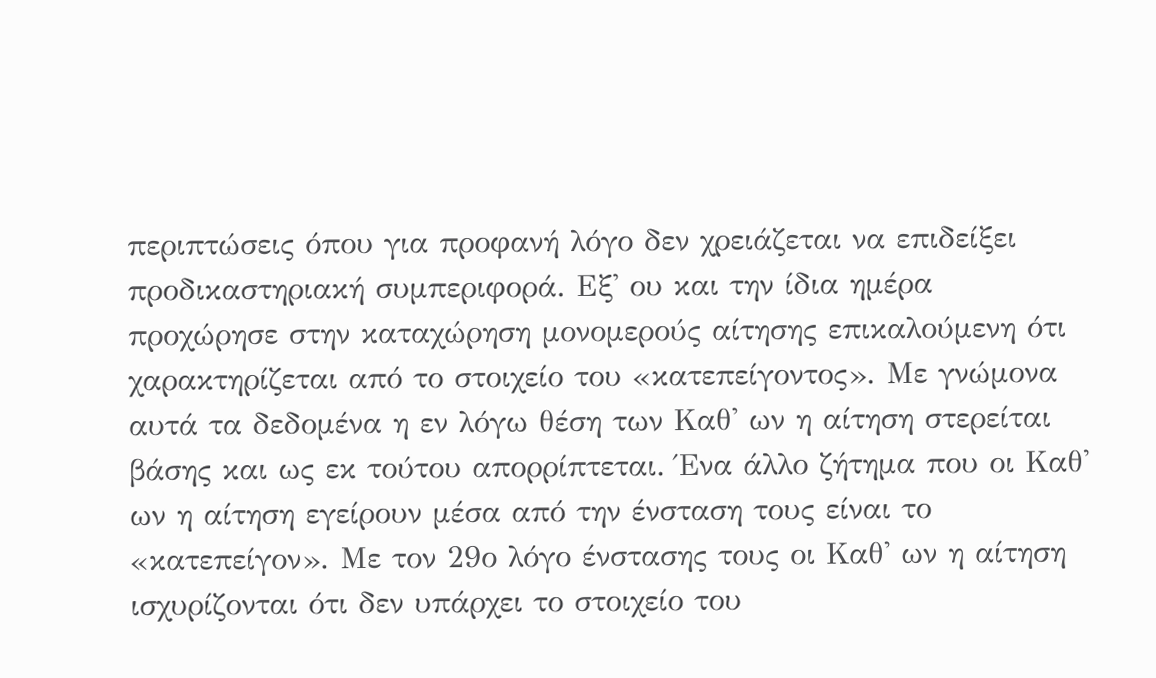περιπτώσεις όπου για προφανή λόγο δεν χρειάζεται να επιδείξει προδικαστηριακή συμπεριφορά. Εξ' ου και την ίδια ημέρα προχώρησε στην καταχώρηση μονομερούς αίτησης επικαλούμενη ότι χαρακτηρίζεται από το στοιχείο του «κατεπείγοντος». Με γνώμονα αυτά τα δεδομένα η εν λόγω θέση των Καθ' ων η αίτηση στερείται βάσης και ως εκ τούτου απορρίπτεται. Ένα άλλο ζήτημα που οι Καθ' ων η αίτηση εγείρουν μέσα από την ένσταση τους είναι το «κατεπείγον». Με τον 29ο λόγο ένστασης τους οι Καθ' ων η αίτηση ισχυρίζονται ότι δεν υπάρχει το στοιχείο του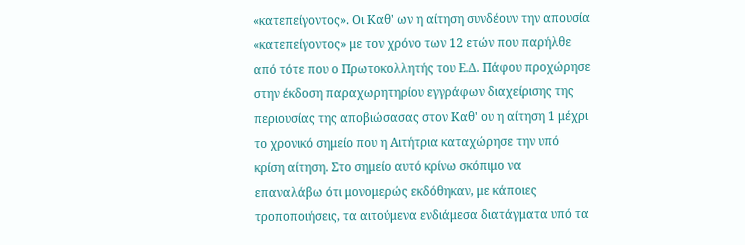«κατεπείγοντος». Οι Καθ' ων η αίτηση συνδέουν την απουσία «κατεπείγοντος» με τον χρόνο των 12 ετών που παρήλθε από τότε που ο Πρωτοκολλητής του Ε.Δ. Πάφου προχώρησε στην έκδοση παραχωρητηρίου εγγράφων διαχείρισης της περιουσίας της αποβιώσασας στον Καθ' ου η αίτηση 1 μέχρι το χρονικό σημείο που η Αιτήτρια καταχώρησε την υπό κρίση αίτηση. Στο σημείο αυτό κρίνω σκόπιμο να επαναλάβω ότι μονομερώς εκδόθηκαν, με κάποιες τροποποιήσεις, τα αιτούμενα ενδιάμεσα διατάγματα υπό τα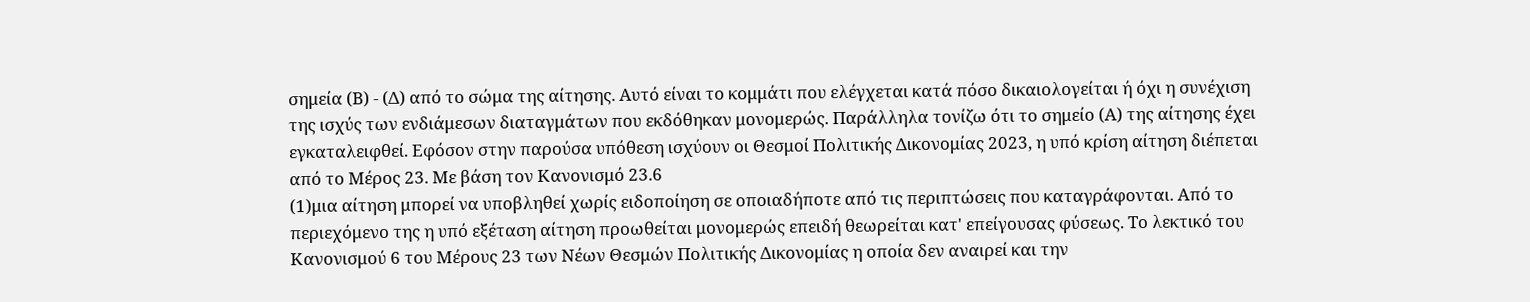σημεία (Β) - (Δ) από το σώμα της αίτησης. Αυτό είναι το κομμάτι που ελέγχεται κατά πόσο δικαιολογείται ή όχι η συνέχιση της ισχύς των ενδιάμεσων διαταγμάτων που εκδόθηκαν μονομερώς. Παράλληλα τονίζω ότι το σημείο (Α) της αίτησης έχει εγκαταλειφθεί. Εφόσον στην παρούσα υπόθεση ισχύουν οι Θεσμοί Πολιτικής Δικονομίας 2023, η υπό κρίση αίτηση διέπεται από το Μέρος 23. Με βάση τον Κανονισμό 23.6
(1)μια αίτηση μπορεί να υποβληθεί χωρίς ειδοποίηση σε οποιαδήποτε από τις περιπτώσεις που καταγράφονται. Από το περιεχόμενο της η υπό εξέταση αίτηση προωθείται μονομερώς επειδή θεωρείται κατ' επείγουσας φύσεως. Το λεκτικό του Κανονισμού 6 του Μέρους 23 των Νέων Θεσμών Πολιτικής Δικονομίας η οποία δεν αναιρεί και την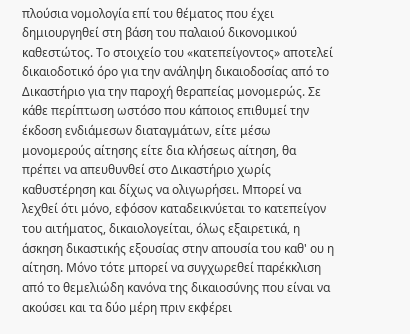πλούσια νομολογία επί του θέματος που έχει δημιουργηθεί στη βάση του παλαιού δικονομικού καθεστώτος. Το στοιχείο του «κατεπείγοντος» αποτελεί δικαιοδοτικό όρο για την ανάληψη δικαιοδοσίας από το Δικαστήριο για την παροχή θεραπείας μονομερώς. Σε κάθε περίπτωση ωστόσο που κάποιος επιθυμεί την έκδοση ενδιάμεσων διαταγμάτων, είτε μέσω μονομερούς αίτησης είτε δια κλήσεως αίτηση, θα πρέπει να απευθυνθεί στο Δικαστήριο χωρίς καθυστέρηση και δίχως να ολιγωρήσει. Μπορεί να λεχθεί ότι μόνο, εφόσον καταδεικνύεται το κατεπείγον του αιτήματος, δικαιολογείται, όλως εξαιρετικά, η άσκηση δικαστικής εξουσίας στην απουσία του καθ' ου η αίτηση. Μόνο τότε μπορεί να συγχωρεθεί παρέκκλιση από το θεμελιώδη κανόνα της δικαιοσύνης που είναι να ακούσει και τα δύο μέρη πριν εκφέρει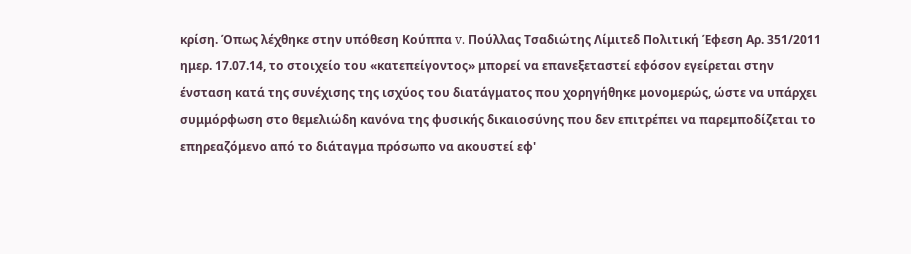κρίση. Όπως λέχθηκε στην υπόθεση Κούππα v. Πούλλας Τσαδιώτης Λίμιτεδ Πολιτική Έφεση Αρ. 351/2011 ημερ. 17.07.14, το στοιχείο του «κατεπείγοντος» μπορεί να επανεξεταστεί εφόσον εγείρεται στην ένσταση κατά της συνέχισης της ισχύος του διατάγματος που χορηγήθηκε μονομερώς, ώστε να υπάρχει συμμόρφωση στο θεμελιώδη κανόνα της φυσικής δικαιοσύνης που δεν επιτρέπει να παρεμποδίζεται το επηρεαζόμενο από το διάταγμα πρόσωπο να ακουστεί εφ'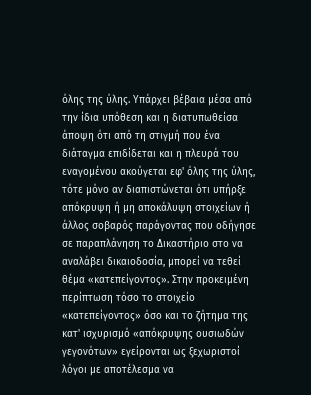όλης της ύλης. Υπάρχει βέβαια μέσα από την ίδια υπόθεση και η διατυπωθείσα άποψη ότι από τη στιγμή που ένα διάταγμα επιδίδεται και η πλευρά του εναγομένου ακούγεται εφ' όλης της ύλης, τότε μόνο αν διαπιστώνεται ότι υπήρξε απόκρυψη ή μη αποκάλυψη στοιχείων ή άλλος σοβαρός παράγοντας που οδήγησε σε παραπλάνηση το Δικαστήριο στο να αναλάβει δικαιοδοσία, μπορεί να τεθεί θέμα «κατεπείγοντος». Στην προκειμένη περίπτωση τόσο το στοιχείο «κατεπείγοντος» όσο και το ζήτημα της κατ' ισχυρισμό «απόκρυψης ουσιωδών γεγονότων» εγείρονται ως ξεχωριστοί λόγοι με αποτέλεσμα να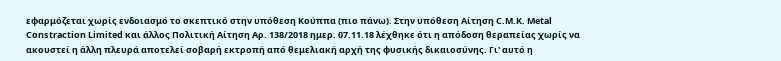εφαρμόζεται χωρίς ενδοιασμό το σκεπτικό στην υπόθεση Κούππα (πιο πάνω). Στην υπόθεση Αίτηση C.M.K. Metal Constraction Limited και άλλος Πολιτική Αίτηση Αρ. 138/2018 ημερ. 07.11.18 λέχθηκε ότι η απόδοση θεραπείας χωρίς να ακουστεί η άλλη πλευρά αποτελεί σοβαρή εκτροπή από θεμελιακή αρχή της φυσικής δικαιοσύνης. Γι' αυτό η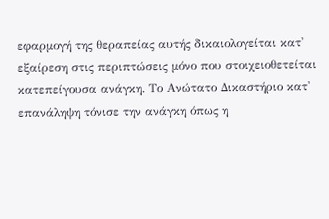εφαρμογή της θεραπείας αυτής δικαιολογείται κατ' εξαίρεση στις περιπτώσεις μόνο που στοιχειοθετείται κατεπείγουσα ανάγκη. Το Ανώτατο Δικαστήριο κατ' επανάληψη τόνισε την ανάγκη όπως η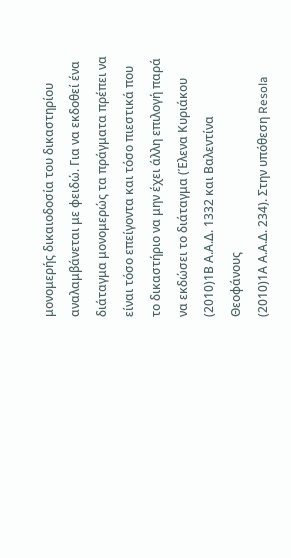μονομερής δικαιοδοσία του δικαστηρίου αναλαμβάνεται με φειδώ. Για να εκδοθεί ένα διάταγμα μονομερώς τα πράγματα πρέπει να είναι τόσο επείγοντα και τόσο πιεστικά που το δικαστήριο να μην έχει άλλη επιλογή παρά να εκδώσει το διάταγμα (Έλενα Κυριάκου
(2010)1Β Α.Α.Δ. 1332 και Βαλεντίνα Θεοφάνους
(2010)1Α Α.Α.Δ. 234). Στην υπόθεση Resola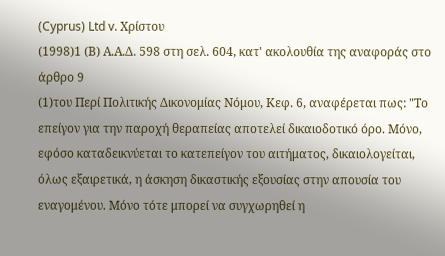(Cyprus) Ltd v. Χρίστου
(1998)1 (Β) Α.Α.Δ. 598 στη σελ. 604, κατ' ακολουθία της αναφοράς στο άρθρο 9
(1)του Περί Πολιτικής Δικονομίας Νόμου, Κεφ. 6, αναφέρεται πως: "Το επείγον για την παροχή θεραπείας αποτελεί δικαιοδοτικό όρο. Μόνο, εφόσο καταδεικνύεται το κατεπείγον του αιτήματος, δικαιολογείται, όλως εξαιρετικά, η άσκηση δικαστικής εξουσίας στην απουσία του εναγομένου. Μόνο τότε μπορεί να συγχωρηθεί η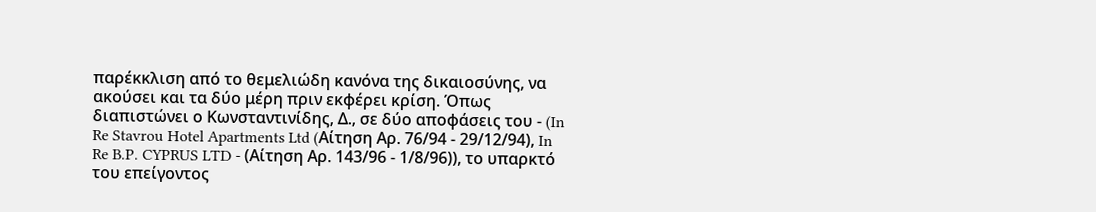παρέκκλιση από το θεμελιώδη κανόνα της δικαιοσύνης, να ακούσει και τα δύο μέρη πριν εκφέρει κρίση. Όπως διαπιστώνει ο Κωνσταντινίδης, Δ., σε δύο αποφάσεις του - (In Re Stavrou Hotel Apartments Ltd (Aίτηση Αρ. 76/94 - 29/12/94), In Re B.P. CYPRUS LTD - (Αίτηση Αρ. 143/96 - 1/8/96)), το υπαρκτό του επείγοντος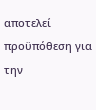αποτελεί προϋπόθεση για την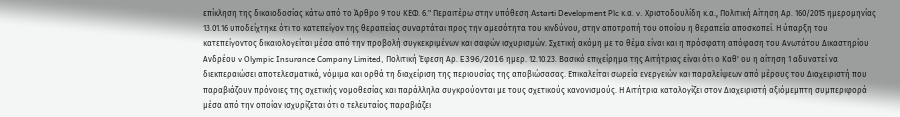επίκληση της δικαιοδοσίας κάτω από το Άρθρο 9 του ΚΕΦ. 6." Περαιτέρω στην υπόθεση Astarti Development Plc κ.α. v. Χριστοδουλίδη κ.α., Πολιτική Αίτηση Αρ. 160/2015 ημερομηνίας 13.01.16 υποδείχτηκε ότι το κατεπείγον της θεραπείας συναρτάται προς την αμεσότητα του κινδύνου, στην αποτροπή του οποίου η θεραπεία αποσκοπεί. Η ύπαρξη του κατεπείγοντος δικαιολογείται μέσα από την προβολή συγκεκριμένων και σαφών ισχυρισμών. Σχετική ακόμη με το θέμα είναι και η πρόσφατη απόφαση του Ανωτάτου Δικαστηρίου Ανδρέου v Olympic Insurance Company Limited, Πολιτική Έφεση Αρ. E396/2016 ημερ. 12.10.23. Βασικό επιχείρημα της Αιτήτριας είναι ότι ο Καθ' ου η αίτηση 1 αδυνατεί να διεκπεραιώσει αποτελεσματικά, νόμιμα και ορθά τη διαχείριση της περιουσίας της αποβιώσασας. Επικαλείται σωρεία ενεργειών και παραλείψεων από μέρους του Διαχειριστή που παραβιάζουν πρόνοιες της σχετικής νομοθεσίας και παράλληλα συγκρούονται με τους σχετικούς κανονισμούς. Η Αιτήτρια καταλογίζει στον Διαχειριστή αξιόμεμπτη συμπεριφορά μέσα από την οποίαν ισχυρίζεται ότι ο τελευταίος παραβιάζει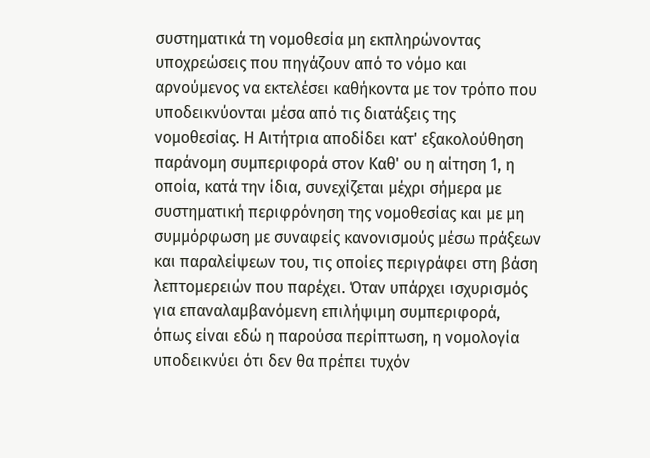συστηματικά τη νομοθεσία μη εκπληρώνοντας υποχρεώσεις που πηγάζουν από το νόμο και αρνούμενος να εκτελέσει καθήκοντα με τον τρόπο που υποδεικνύονται μέσα από τις διατάξεις της νομοθεσίας. Η Αιτήτρια αποδίδει κατ' εξακολούθηση παράνομη συμπεριφορά στον Καθ' ου η αίτηση 1, η οποία, κατά την ίδια, συνεχίζεται μέχρι σήμερα με συστηματική περιφρόνηση της νομοθεσίας και με μη συμμόρφωση με συναφείς κανονισμούς μέσω πράξεων και παραλείψεων του, τις οποίες περιγράφει στη βάση λεπτομερειών που παρέχει. Όταν υπάρχει ισχυρισμός για επαναλαμβανόμενη επιλήψιμη συμπεριφορά, όπως είναι εδώ η παρούσα περίπτωση, η νομολογία υποδεικνύει ότι δεν θα πρέπει τυχόν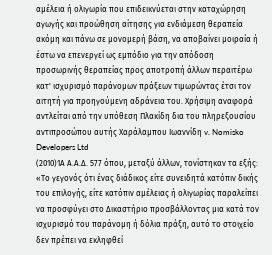αμέλεια ή ολιγωρία που επιδεικνύεται στην καταχώρηση αγωγής και προώθηση αίτησης για ενδιάμεση θεραπεία ακόμη και πάνω σε μονομερή βάση, να αποβαίνει μοιραία ή έστω να επενεργεί ως εμπόδιο για την απόδοση προσωρινής θεραπείας προς αποτροπή άλλων περαιτέρω κατ' ισχυρισμό παράνομων πράξεων τιμωρώντας έτσι τον αιτητή για προηγούμενη αδράνεια του. Χρήσιμη αναφορά αντλείται από την υπόθεση Πλακίδη δια του πληρεξουσίου αντιπροσώπου αυτής Χαράλαμπου Ιωαννίδη v. Nomisko Developers Ltd
(2010)1Α Α.Α.Δ. 577 όπου, μεταξύ άλλων, τονίστηκαν τα εξής: «Το γεγονός ότι ένας διάδικος είτε συνειδητά κατόπιν δικής του επιλογής, είτε κατόπιν αμέλειας ή ολιγωρίας παραλείπει να προσφύγει στο Δικαστήριο προσβάλλοντας μια κατά τον ισχυρισμό του παράνομη ή δόλια πράξη, αυτό το στοιχείο δεν πρέπει να εκληφθεί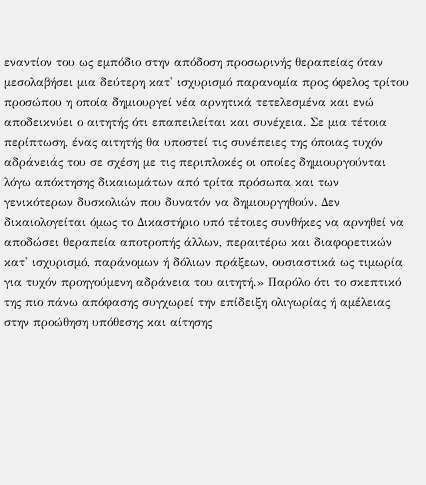εναντίον του ως εμπόδιο στην απόδοση προσωρινής θεραπείας όταν μεσολαβήσει μια δεύτερη κατ' ισχυρισμό παρανομία προς όφελος τρίτου προσώπου η οποία δημιουργεί νέα αρνητικά τετελεσμένα και ενώ αποδεικνύει ο αιτητής ότι επαπειλείται και συνέχεια. Σε μια τέτοια περίπτωση, ένας αιτητής θα υποστεί τις συνέπειες της όποιας τυχόν αδράνειάς του σε σχέση με τις περιπλοκές οι οποίες δημιουργούνται λόγω απόκτησης δικαιωμάτων από τρίτα πρόσωπα και των γενικότερων δυσκολιών που δυνατόν να δημιουργηθούν. Δεν δικαιολογείται όμως το Δικαστήριο υπό τέτοιες συνθήκες να αρνηθεί να αποδώσει θεραπεία αποτροπής άλλων, περαιτέρω και διαφορετικών κατ' ισχυρισμό, παράνομων ή δόλιων πράξεων, ουσιαστικά ως τιμωρία για τυχόν προηγούμενη αδράνεια του αιτητή.» Παρόλο ότι το σκεπτικό της πιο πάνω απόφασης συγχωρεί την επίδειξη ολιγωρίας ή αμέλειας στην προώθηση υπόθεσης και αίτησης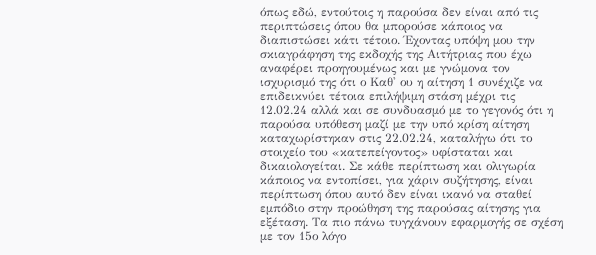όπως εδώ, εντούτοις η παρούσα δεν είναι από τις περιπτώσεις όπου θα μπορούσε κάποιος να διαπιστώσει κάτι τέτοιο. Έχοντας υπόψη μου την σκιαγράφηση της εκδοχής της Αιτήτριας που έχω αναφέρει προηγουμένως και με γνώμονα τον ισχυρισμό της ότι ο Καθ' ου η αίτηση 1 συνέχιζε να επιδεικνύει τέτοια επιλήψιμη στάση μέχρι τις 12.02.24 αλλά και σε συνδυασμό με το γεγονός ότι η παρούσα υπόθεση μαζί με την υπό κρίση αίτηση καταχωρίστηκαν στις 22.02.24, καταλήγω ότι το στοιχείο του «κατεπείγοντος» υφίσταται και δικαιολογείται. Σε κάθε περίπτωση και ολιγωρία κάποιος να εντοπίσει, για χάριν συζήτησης, είναι περίπτωση όπου αυτό δεν είναι ικανό να σταθεί εμπόδιο στην προώθηση της παρούσας αίτησης για εξέταση. Τα πιο πάνω τυγχάνουν εφαρμογής σε σχέση με τον 15ο λόγο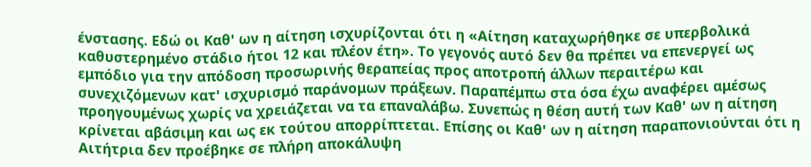ένστασης. Εδώ οι Καθ' ων η αίτηση ισχυρίζονται ότι η «Αίτηση καταχωρήθηκε σε υπερβολικά καθυστερημένο στάδιο ήτοι 12 και πλέον έτη». Το γεγονός αυτό δεν θα πρέπει να επενεργεί ως εμπόδιο για την απόδοση προσωρινής θεραπείας προς αποτροπή άλλων περαιτέρω και συνεχιζόμενων κατ' ισχυρισμό παράνομων πράξεων. Παραπέμπω στα όσα έχω αναφέρει αμέσως προηγουμένως χωρίς να χρειάζεται να τα επαναλάβω. Συνεπώς η θέση αυτή των Καθ' ων η αίτηση κρίνεται αβάσιμη και ως εκ τούτου απορρίπτεται. Επίσης οι Καθ' ων η αίτηση παραπονιούνται ότι η Αιτήτρια δεν προέβηκε σε πλήρη αποκάλυψη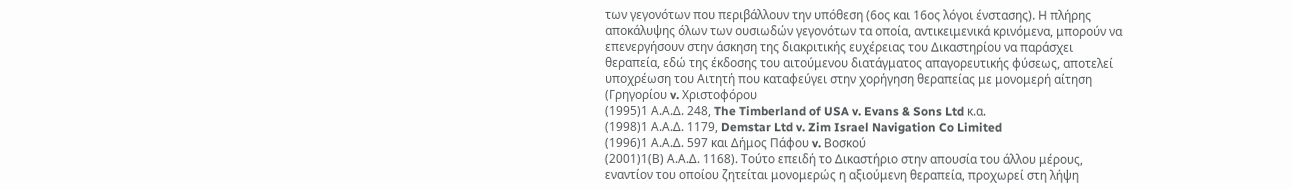των γεγονότων που περιβάλλουν την υπόθεση (6ος και 16ος λόγοι ένστασης). Η πλήρης αποκάλυψης όλων των ουσιωδών γεγονότων τα οποία, αντικειμενικά κρινόμενα, μπορούν να επενεργήσουν στην άσκηση της διακριτικής ευχέρειας του Δικαστηρίου να παράσχει θεραπεία, εδώ της έκδοσης του αιτούμενου διατάγματος απαγορευτικής φύσεως, αποτελεί υποχρέωση του Αιτητή που καταφεύγει στην χορήγηση θεραπείας με μονομερή αίτηση (Γρηγορίου v. Χριστοφόρου
(1995)1 Α.Α.Δ. 248, The Timberland of USA v. Evans & Sons Ltd κ.α.
(1998)1 Α.Α.Δ. 1179, Demstar Ltd v. Zim Israel Navigation Co Limited
(1996)1 Α.Α.Δ. 597 και Δήμος Πάφου v. Βοσκού
(2001)1(Β) Α.Α.Δ. 1168). Τούτο επειδή το Δικαστήριο στην απουσία του άλλου μέρους, εναντίον του οποίου ζητείται μονομερώς η αξιούμενη θεραπεία, προχωρεί στη λήψη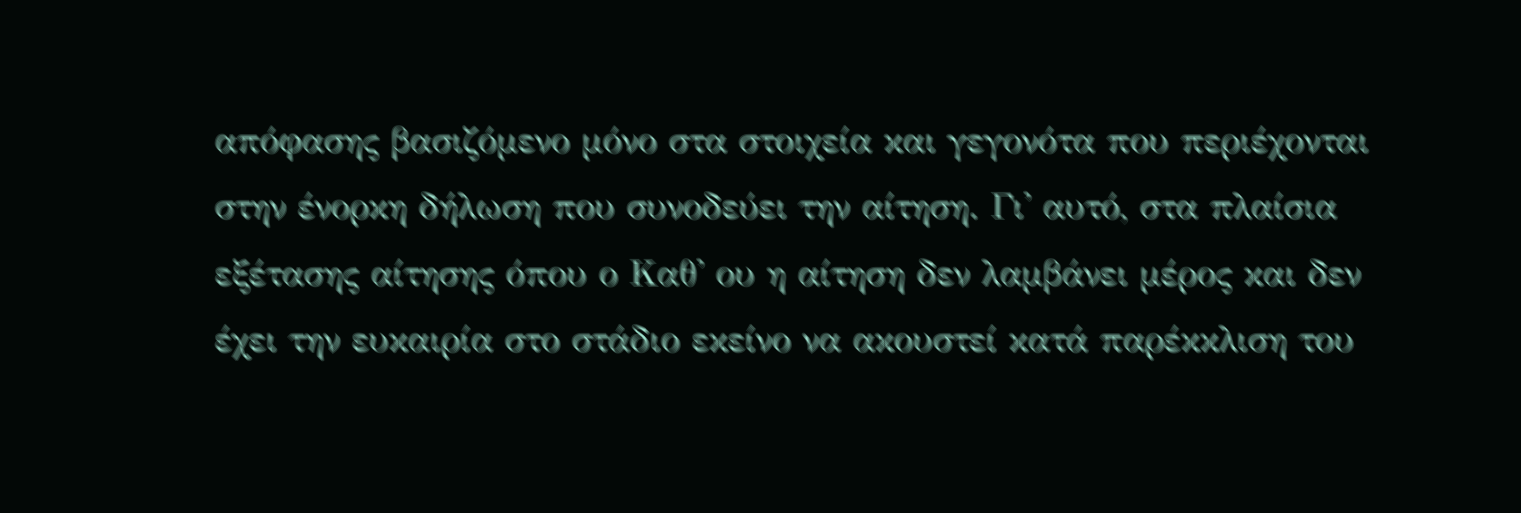απόφασης βασιζόμενο μόνο στα στοιχεία και γεγονότα που περιέχονται στην ένορκη δήλωση που συνοδεύει την αίτηση. Γι' αυτό, στα πλαίσια εξέτασης αίτησης όπου ο Καθ' ου η αίτηση δεν λαμβάνει μέρος και δεν έχει την ευκαιρία στο στάδιο εκείνο να ακουστεί κατά παρέκκλιση του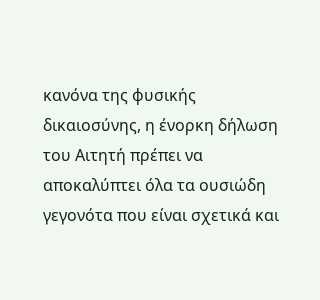κανόνα της φυσικής δικαιοσύνης, η ένορκη δήλωση του Αιτητή πρέπει να αποκαλύπτει όλα τα ουσιώδη γεγονότα που είναι σχετικά και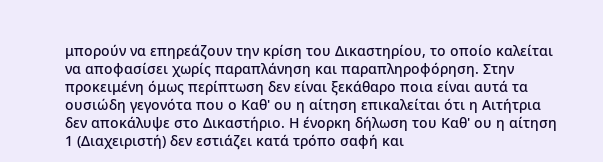μπορούν να επηρεάζουν την κρίση του Δικαστηρίου, το οποίο καλείται να αποφασίσει χωρίς παραπλάνηση και παραπληροφόρηση. Στην προκειμένη όμως περίπτωση δεν είναι ξεκάθαρο ποια είναι αυτά τα ουσιώδη γεγονότα που ο Καθ' ου η αίτηση επικαλείται ότι η Αιτήτρια δεν αποκάλυψε στο Δικαστήριο. Η ένορκη δήλωση του Καθ' ου η αίτηση 1 (Διαχειριστή) δεν εστιάζει κατά τρόπο σαφή και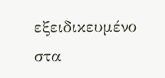εξειδικευμένο στα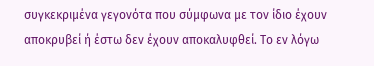συγκεκριμένα γεγονότα που σύμφωνα με τον ίδιο έχουν αποκρυβεί ή έστω δεν έχουν αποκαλυφθεί. Το εν λόγω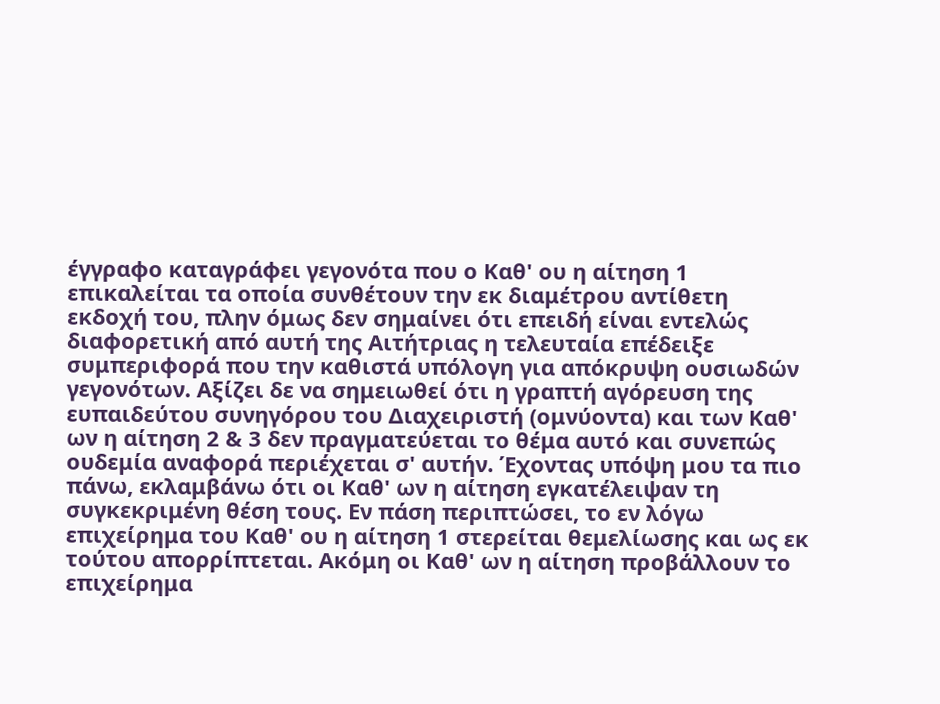έγγραφο καταγράφει γεγονότα που ο Καθ' ου η αίτηση 1 επικαλείται τα οποία συνθέτουν την εκ διαμέτρου αντίθετη εκδοχή του, πλην όμως δεν σημαίνει ότι επειδή είναι εντελώς διαφορετική από αυτή της Αιτήτριας η τελευταία επέδειξε συμπεριφορά που την καθιστά υπόλογη για απόκρυψη ουσιωδών γεγονότων. Αξίζει δε να σημειωθεί ότι η γραπτή αγόρευση της ευπαιδεύτου συνηγόρου του Διαχειριστή (ομνύοντα) και των Καθ' ων η αίτηση 2 & 3 δεν πραγματεύεται το θέμα αυτό και συνεπώς ουδεμία αναφορά περιέχεται σ' αυτήν. Έχοντας υπόψη μου τα πιο πάνω, εκλαμβάνω ότι οι Καθ' ων η αίτηση εγκατέλειψαν τη συγκεκριμένη θέση τους. Εν πάση περιπτώσει, το εν λόγω επιχείρημα του Καθ' ου η αίτηση 1 στερείται θεμελίωσης και ως εκ τούτου απορρίπτεται. Ακόμη οι Καθ' ων η αίτηση προβάλλουν το επιχείρημα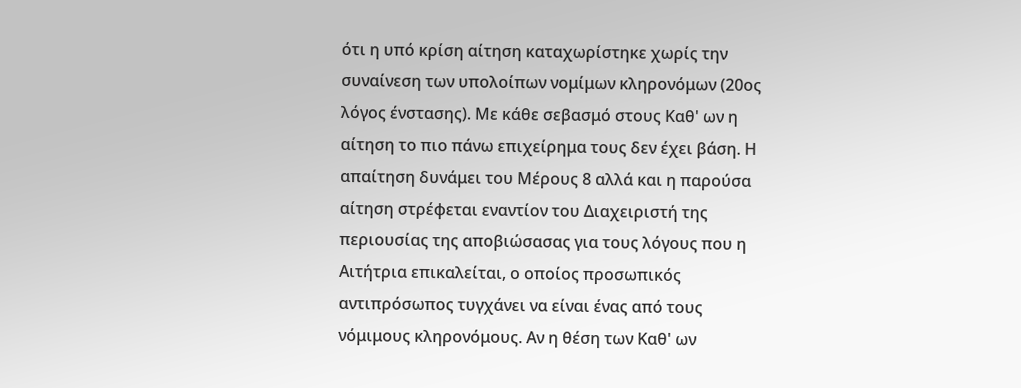ότι η υπό κρίση αίτηση καταχωρίστηκε χωρίς την συναίνεση των υπολοίπων νομίμων κληρονόμων (20ος λόγος ένστασης). Με κάθε σεβασμό στους Καθ' ων η αίτηση το πιο πάνω επιχείρημα τους δεν έχει βάση. Η απαίτηση δυνάμει του Μέρους 8 αλλά και η παρούσα αίτηση στρέφεται εναντίον του Διαχειριστή της περιουσίας της αποβιώσασας για τους λόγους που η Αιτήτρια επικαλείται, ο οποίος προσωπικός αντιπρόσωπος τυγχάνει να είναι ένας από τους νόμιμους κληρονόμους. Αν η θέση των Καθ' ων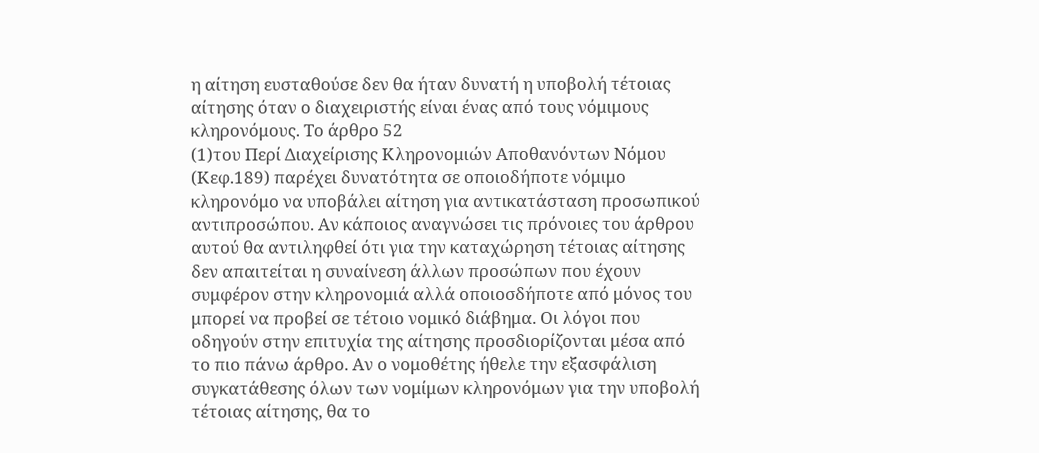η αίτηση ευσταθούσε δεν θα ήταν δυνατή η υποβολή τέτοιας αίτησης όταν ο διαχειριστής είναι ένας από τους νόμιμους κληρονόμους. Το άρθρο 52
(1)του Περί Διαχείρισης Κληρονομιών Αποθανόντων Νόμου (Κεφ.189) παρέχει δυνατότητα σε οποιοδήποτε νόμιμο κληρονόμο να υποβάλει αίτηση για αντικατάσταση προσωπικού αντιπροσώπου. Αν κάποιος αναγνώσει τις πρόνοιες του άρθρου αυτού θα αντιληφθεί ότι για την καταχώρηση τέτοιας αίτησης δεν απαιτείται η συναίνεση άλλων προσώπων που έχουν συμφέρον στην κληρονομιά αλλά οποιοσδήποτε από μόνος του μπορεί να προβεί σε τέτοιο νομικό διάβημα. Οι λόγοι που οδηγούν στην επιτυχία της αίτησης προσδιορίζονται μέσα από το πιο πάνω άρθρο. Αν ο νομοθέτης ήθελε την εξασφάλιση συγκατάθεσης όλων των νομίμων κληρονόμων για την υποβολή τέτοιας αίτησης, θα το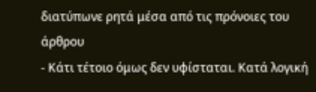διατύπωνε ρητά μέσα από τις πρόνοιες του άρθρου
- Κάτι τέτοιο όμως δεν υφίσταται. Κατά λογική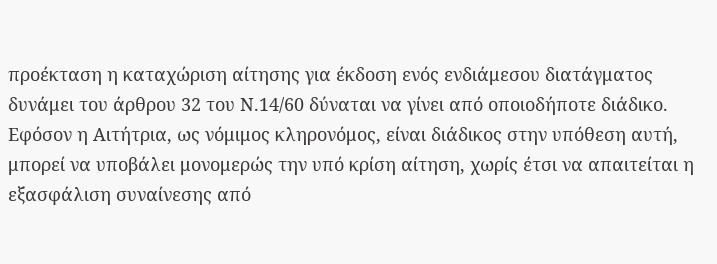προέκταση η καταχώριση αίτησης για έκδοση ενός ενδιάμεσου διατάγματος δυνάμει του άρθρου 32 του Ν.14/60 δύναται να γίνει από οποιοδήποτε διάδικο. Εφόσον η Αιτήτρια, ως νόμιμος κληρονόμος, είναι διάδικος στην υπόθεση αυτή, μπορεί να υποβάλει μονομερώς την υπό κρίση αίτηση, χωρίς έτσι να απαιτείται η εξασφάλιση συναίνεσης από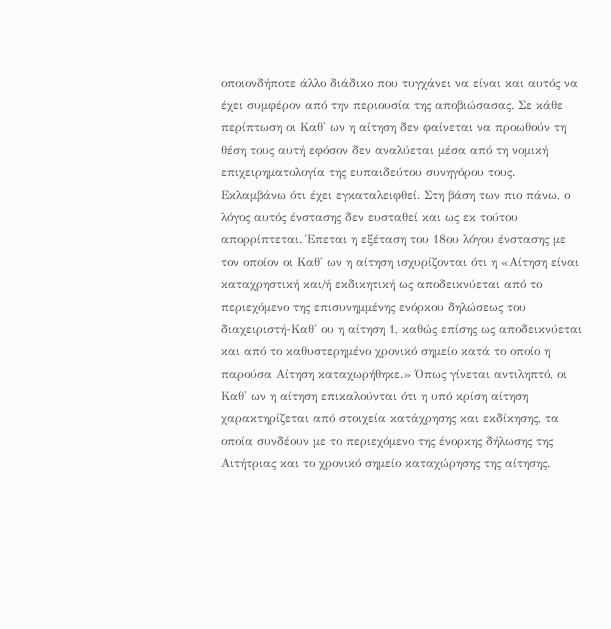οποιονδήποτε άλλο διάδικο που τυγχάνει να είναι και αυτός να έχει συμφέρον από την περιουσία της αποβιώσασας. Σε κάθε περίπτωση οι Καθ' ων η αίτηση δεν φαίνεται να προωθούν τη θέση τους αυτή εφόσον δεν αναλύεται μέσα από τη νομική επιχειρηματολογία της ευπαιδεύτου συνηγόρου τους. Εκλαμβάνω ότι έχει εγκαταλειφθεί. Στη βάση των πιο πάνω, ο λόγος αυτός ένστασης δεν ευσταθεί και ως εκ τούτου απορρίπτεται. Έπεται η εξέταση του 18ου λόγου ένστασης με τον οποίον οι Καθ' ων η αίτηση ισχυρίζονται ότι η «Αίτηση είναι καταχρηστική και/ή εκδικητική ως αποδεικνύεται από το περιεχόμενο της επισυνημμένης ενόρκου δηλώσεως του διαχειριστή-Καθ' ου η αίτηση 1, καθώς επίσης ως αποδεικνύεται και από το καθυστερημένο χρονικό σημείο κατά το οποίο η παρούσα Αίτηση καταχωρήθηκε.» Όπως γίνεται αντιληπτό, οι Καθ' ων η αίτηση επικαλούνται ότι η υπό κρίση αίτηση χαρακτηρίζεται από στοιχεία κατάχρησης και εκδίκησης, τα οποία συνδέουν με το περιεχόμενο της ένορκης δήλωσης της Αιτήτριας και το χρονικό σημείο καταχώρησης της αίτησης.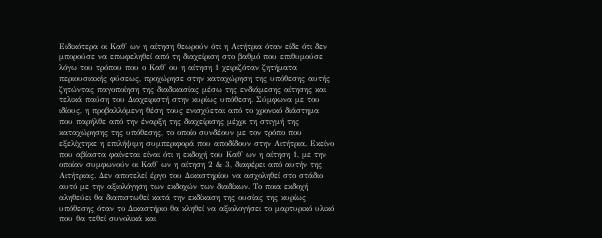Ειδικότερα οι Καθ' ων η αίτηση θεωρούν ότι η Αιτήτρια όταν είδε ότι δεν μπορούσε να επωφεληθεί από τη διαχείριση στο βαθμό που επιθυμούσε λόγω του τρόπου που ο Καθ' ου η αίτηση 1 χειριζόταν ζητήματα περιουσιακής φύσεως, προχώρησε στην καταχώρηση της υπόθεσης αυτής ζητώντας παγοποίηση της διαδικασίας μέσω της ενδιάμεσης αίτησης και τελικά παύση του Διαχειριστή στην κυρίως υπόθεση. Σύμφωνα με του ιδίους, η προβαλλόμενη θέση τους ενισχύεται από το χρονικό διάστημα που παρήλθε από την έναρξη της διαχείρισης μέχρι τη στιγμή της καταχώρησης της υπόθεσης, το οποίο συνδέουν με τον τρόπο που εξελίχτηκε η επιλήψιμη συμπεριφορά που αποδίδουν στην Αιτήτρια. Εκείνο που αβίαστα φαίνεται είναι ότι η εκδοχή του Καθ' ων η αίτηση 1, με την οποίαν συμφωνούν οι Καθ' ων η αίτηση 2 & 3, διαφέρει από αυτήν της Αιτήτριας. Δεν αποτελεί έργο του Δικαστηρίου να ασχοληθεί στο στάδιο αυτό με την αξιολόγηση των εκδοχών των διαδίκων. Το ποια εκδοχή αληθεύει θα διαπιστωθεί κατά την εκδίκαση της ουσίας της κυρίως υπόθεσης όταν το Δικαστήριο θα κληθεί να αξιολογήσει το μαρτυρικό υλικό που θα τεθεί συνολικά και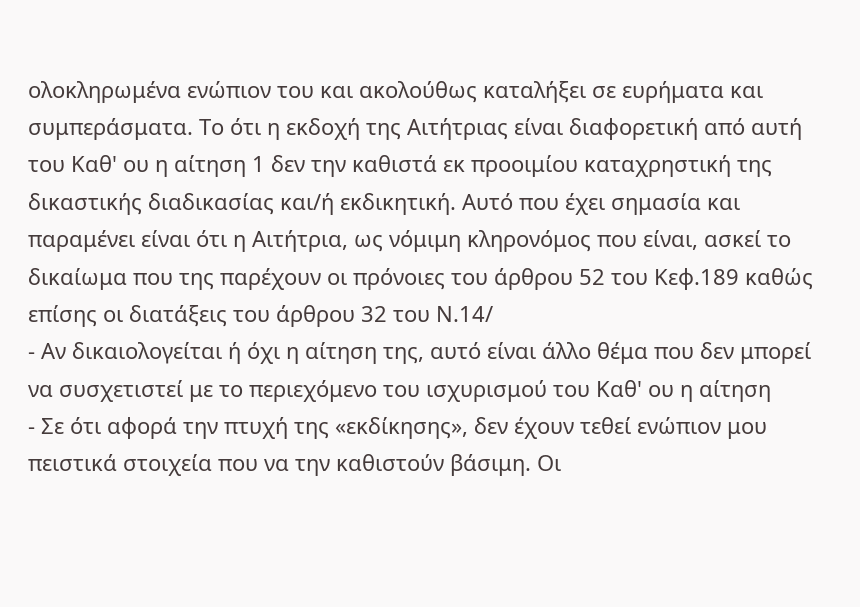ολοκληρωμένα ενώπιον του και ακολούθως καταλήξει σε ευρήματα και συμπεράσματα. Το ότι η εκδοχή της Αιτήτριας είναι διαφορετική από αυτή του Καθ' ου η αίτηση 1 δεν την καθιστά εκ προοιμίου καταχρηστική της δικαστικής διαδικασίας και/ή εκδικητική. Αυτό που έχει σημασία και παραμένει είναι ότι η Αιτήτρια, ως νόμιμη κληρονόμος που είναι, ασκεί το δικαίωμα που της παρέχουν οι πρόνοιες του άρθρου 52 του Κεφ.189 καθώς επίσης οι διατάξεις του άρθρου 32 του Ν.14/
- Αν δικαιολογείται ή όχι η αίτηση της, αυτό είναι άλλο θέμα που δεν μπορεί να συσχετιστεί με το περιεχόμενο του ισχυρισμού του Καθ' ου η αίτηση
- Σε ότι αφορά την πτυχή της «εκδίκησης», δεν έχουν τεθεί ενώπιον μου πειστικά στοιχεία που να την καθιστούν βάσιμη. Οι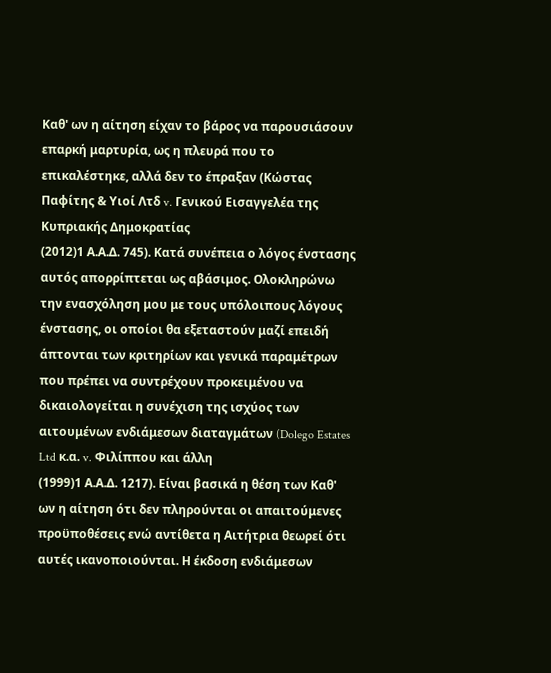Καθ' ων η αίτηση είχαν το βάρος να παρουσιάσουν επαρκή μαρτυρία, ως η πλευρά που το επικαλέστηκε, αλλά δεν το έπραξαν (Κώστας Παφίτης & Υιοί Λτδ v. Γενικού Εισαγγελέα της Κυπριακής Δημοκρατίας
(2012)1 Α.Α.Δ. 745). Κατά συνέπεια ο λόγος ένστασης αυτός απορρίπτεται ως αβάσιμος. Ολοκληρώνω την ενασχόληση μου με τους υπόλοιπους λόγους ένστασης, οι οποίοι θα εξεταστούν μαζί επειδή άπτονται των κριτηρίων και γενικά παραμέτρων που πρέπει να συντρέχουν προκειμένου να δικαιολογείται η συνέχιση της ισχύος των αιτουμένων ενδιάμεσων διαταγμάτων (Dolego Estates Ltd κ.α. v. Φιλίππου και άλλη
(1999)1 Α.Α.Δ. 1217). Είναι βασικά η θέση των Καθ' ων η αίτηση ότι δεν πληρούνται οι απαιτούμενες προϋποθέσεις ενώ αντίθετα η Αιτήτρια θεωρεί ότι αυτές ικανοποιούνται. Η έκδοση ενδιάμεσων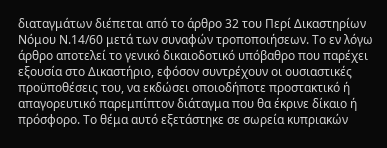διαταγμάτων διέπεται από το άρθρο 32 του Περί Δικαστηρίων Νόμου Ν.14/60 μετά των συναφών τροποποιήσεων. Το εν λόγω άρθρο αποτελεί το γενικό δικαιοδοτικό υπόβαθρο που παρέχει εξουσία στο Δικαστήριο, εφόσον συντρέχουν οι ουσιαστικές προϋποθέσεις του, να εκδώσει οποιοδήποτε προστακτικό ή απαγορευτικό παρεμπίπτον διάταγμα που θα έκρινε δίκαιο ή πρόσφορο. Το θέμα αυτό εξετάστηκε σε σωρεία κυπριακών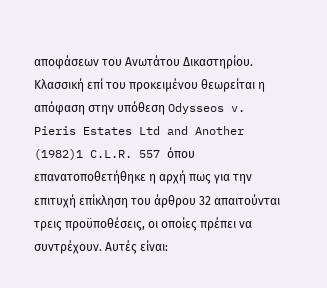αποφάσεων του Ανωτάτου Δικαστηρίου. Κλασσική επί του προκειμένου θεωρείται η απόφαση στην υπόθεση Odysseos v. Pieris Estates Ltd and Another
(1982)1 C.L.R. 557 όπου επανατοποθετήθηκε η αρχή πως για την επιτυχή επίκληση του άρθρου 32 απαιτούνται τρεις προϋποθέσεις, οι οποίες πρέπει να συντρέχουν. Αυτές είναι: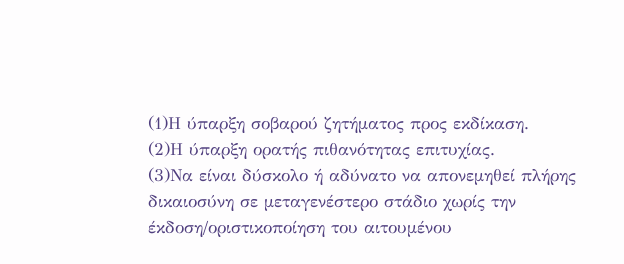(1)Η ύπαρξη σοβαρού ζητήματος προς εκδίκαση.
(2)Η ύπαρξη ορατής πιθανότητας επιτυχίας.
(3)Να είναι δύσκολο ή αδύνατο να απονεμηθεί πλήρης δικαιοσύνη σε μεταγενέστερο στάδιο χωρίς την έκδοση/οριστικοποίηση του αιτουμένου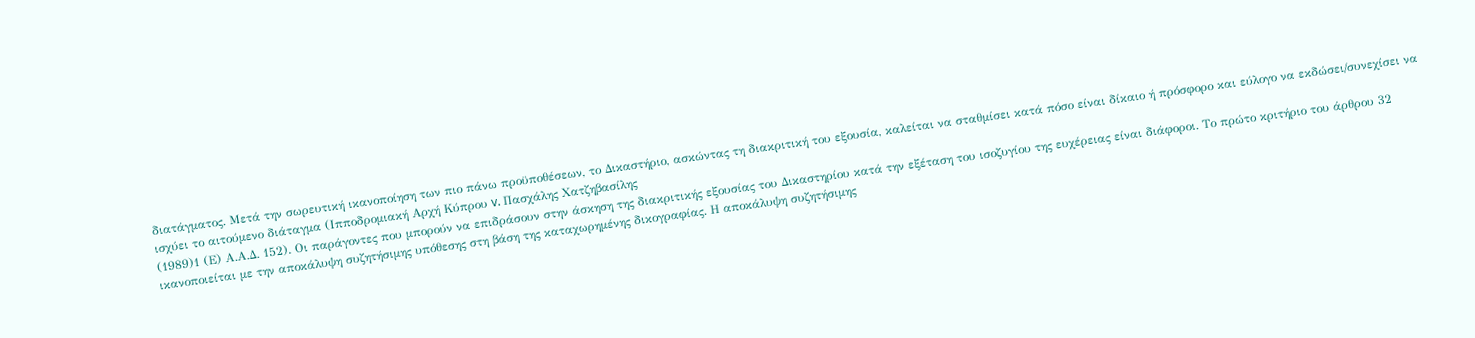διατάγματος. Μετά την σωρευτική ικανοποίηση των πιο πάνω προϋποθέσεων, το Δικαστήριο, ασκώντας τη διακριτική του εξουσία, καλείται να σταθμίσει κατά πόσο είναι δίκαιο ή πρόσφορο και εύλογο να εκδώσει/συνεχίσει να ισχύει το αιτούμενο διάταγμα (Ιπποδρομιακή Αρχή Κύπρου v. Πασχάλης Χατζηβασίλης
(1989)1 (Ε) Α.Α.Δ. 152). Οι παράγοντες που μπορούν να επιδράσουν στην άσκηση της διακριτικής εξουσίας του Δικαστηρίου κατά την εξέταση του ισοζυγίου της ευχέρειας είναι διάφοροι. Το πρώτο κριτήριο του άρθρου 32 ικανοποιείται με την αποκάλυψη συζητήσιμης υπόθεσης στη βάση της καταχωρημένης δικογραφίας. Η αποκάλυψη συζητήσιμης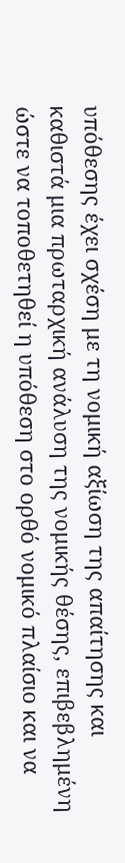υπόθεσης έχει σχέση με τη νομική αξίωση της απαίτησης και καθιστά μια πρωταρχική ανάλυση της νομικής θέσης, επιβεβλημένη ώστε να τοποθετηθεί η υπόθεση στο ορθό νομικό πλαίσιο και να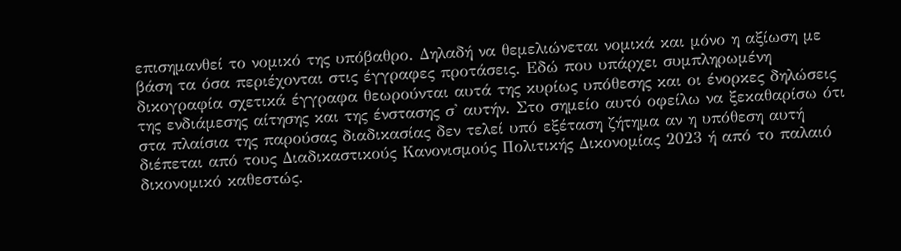επισημανθεί το νομικό της υπόβαθρο. Δηλαδή να θεμελιώνεται νομικά και μόνο η αξίωση με βάση τα όσα περιέχονται στις έγγραφες προτάσεις. Εδώ που υπάρχει συμπληρωμένη δικογραφία σχετικά έγγραφα θεωρούνται αυτά της κυρίως υπόθεσης και οι ένορκες δηλώσεις της ενδιάμεσης αίτησης και της ένστασης σ' αυτήν. Στο σημείο αυτό οφείλω να ξεκαθαρίσω ότι στα πλαίσια της παρούσας διαδικασίας δεν τελεί υπό εξέταση ζήτημα αν η υπόθεση αυτή διέπεται από τους Διαδικαστικούς Κανονισμούς Πολιτικής Δικονομίας 2023 ή από το παλαιό δικονομικό καθεστώς.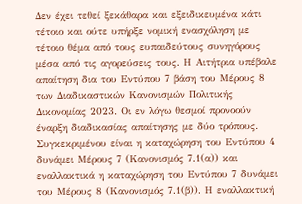Δεν έχει τεθεί ξεκάθαρα και εξειδικευμένα κάτι τέτοιο και ούτε υπήρξε νομική ενασχόληση με τέτοιο θέμα από τους ευπαιδεύτους συνηγόρους μέσα από τις αγορεύσεις τους. Η Αιτήτρια υπέβαλε απαίτηση δια του Εντύπου 7 βάση του Μέρους 8 των Διαδικαστικών Κανονισμών Πολιτικής Δικονομίας 2023. Οι εν λόγω θεσμοί προνοούν έναρξη διαδικασίας απαίτησης με δύο τρόπους. Συγκεκριμένου είναι η καταχώρηση του Εντύπου 4 δυνάμει Μέρους 7 (Κανονισμός 7.1(α)) και εναλλακτικά η καταχώρηση του Εντύπου 7 δυνάμει του Μέρους 8 (Κανονισμός 7.1(β)). Η εναλλακτική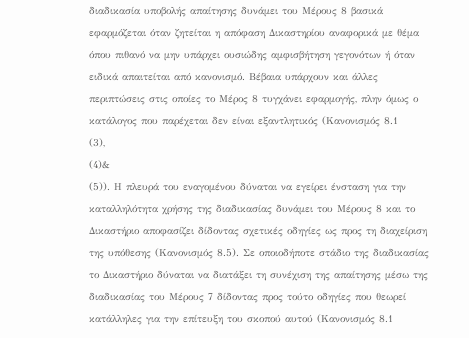διαδικασία υποβολής απαίτησης δυνάμει του Μέρους 8 βασικά εφαρμόζεται όταν ζητείται η απόφαση Δικαστηρίου αναφορικά με θέμα όπου πιθανό να μην υπάρχει ουσιώδης αμφισβήτηση γεγονότων ή όταν ειδικά απαιτείται από κανονισμό. Βέβαια υπάρχουν και άλλες περιπτώσεις στις οποίες το Μέρος 8 τυγχάνει εφαρμογής, πλην όμως ο κατάλογος που παρέχεται δεν είναι εξαντλητικός (Κανονισμός 8.1
(3),
(4)&
(5)). Η πλευρά του εναγομένου δύναται να εγείρει ένσταση για την καταλληλότητα χρήσης της διαδικασίας δυνάμει του Μέρους 8 και το Δικαστήριο αποφασίζει δίδοντας σχετικές οδηγίες ως προς τη διαχείριση της υπόθεσης (Κανονισμός 8.5). Σε οποιοδήποτε στάδιο της διαδικασίας το Δικαστήριο δύναται να διατάξει τη συνέχιση της απαίτησης μέσω της διαδικασίας του Μέρους 7 δίδοντας προς τούτο οδηγίες που θεωρεί κατάλληλες για την επίτευξη του σκοπού αυτού (Κανονισμός 8.1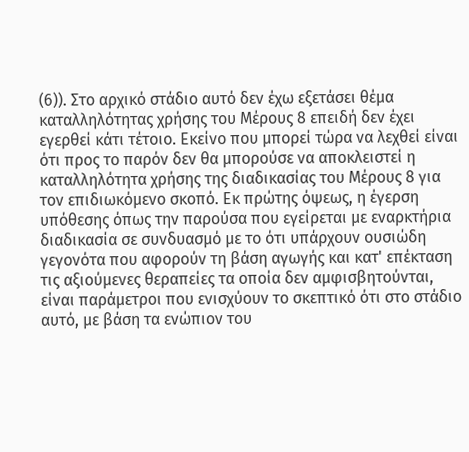(6)). Στο αρχικό στάδιο αυτό δεν έχω εξετάσει θέμα καταλληλότητας χρήσης του Μέρους 8 επειδή δεν έχει εγερθεί κάτι τέτοιο. Εκείνο που μπορεί τώρα να λεχθεί είναι ότι προς το παρόν δεν θα μπορούσε να αποκλειστεί η καταλληλότητα χρήσης της διαδικασίας του Μέρους 8 για τον επιδιωκόμενο σκοπό. Εκ πρώτης όψεως, η έγερση υπόθεσης όπως την παρούσα που εγείρεται με εναρκτήρια διαδικασία σε συνδυασμό με το ότι υπάρχουν ουσιώδη γεγονότα που αφορούν τη βάση αγωγής και κατ' επέκταση τις αξιούμενες θεραπείες τα οποία δεν αμφισβητούνται, είναι παράμετροι που ενισχύουν το σκεπτικό ότι στο στάδιο αυτό, με βάση τα ενώπιον του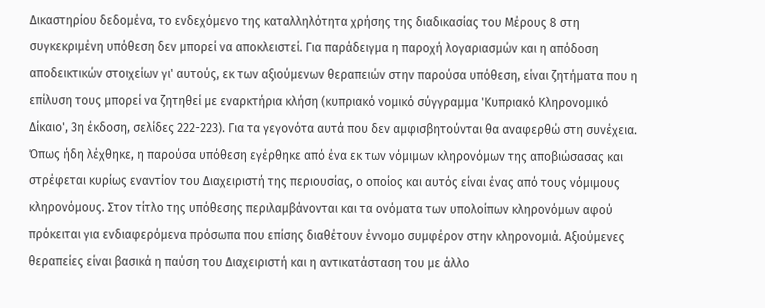Δικαστηρίου δεδομένα, το ενδεχόμενο της καταλληλότητα χρήσης της διαδικασίας του Μέρους 8 στη συγκεκριμένη υπόθεση δεν μπορεί να αποκλειστεί. Για παράδειγμα η παροχή λογαριασμών και η απόδοση αποδεικτικών στοιχείων γι' αυτούς, εκ των αξιούμενων θεραπειών στην παρούσα υπόθεση, είναι ζητήματα που η επίλυση τους μπορεί να ζητηθεί με εναρκτήρια κλήση (κυπριακό νομικό σύγγραμμα 'Κυπριακό Κληρονομικό Δίκαιο', 3η έκδοση, σελίδες 222-223). Για τα γεγονότα αυτά που δεν αμφισβητούνται θα αναφερθώ στη συνέχεια. Όπως ήδη λέχθηκε, η παρούσα υπόθεση εγέρθηκε από ένα εκ των νόμιμων κληρονόμων της αποβιώσασας και στρέφεται κυρίως εναντίον του Διαχειριστή της περιουσίας, ο οποίος και αυτός είναι ένας από τους νόμιμους κληρονόμους. Στον τίτλο της υπόθεσης περιλαμβάνονται και τα ονόματα των υπολοίπων κληρονόμων αφού πρόκειται για ενδιαφερόμενα πρόσωπα που επίσης διαθέτουν έννομο συμφέρον στην κληρονομιά. Αξιούμενες θεραπείες είναι βασικά η παύση του Διαχειριστή και η αντικατάσταση του με άλλο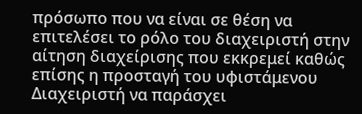πρόσωπο που να είναι σε θέση να επιτελέσει το ρόλο του διαχειριστή στην αίτηση διαχείρισης που εκκρεμεί καθώς επίσης η προσταγή του υφιστάμενου Διαχειριστή να παράσχει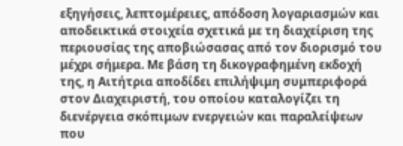εξηγήσεις, λεπτομέρειες, απόδοση λογαριασμών και αποδεικτικά στοιχεία σχετικά με τη διαχείριση της περιουσίας της αποβιώσασας από τον διορισμό του μέχρι σήμερα. Με βάση τη δικογραφημένη εκδοχή της, η Αιτήτρια αποδίδει επιλήψιμη συμπεριφορά στον Διαχειριστή, του οποίου καταλογίζει τη διενέργεια σκόπιμων ενεργειών και παραλείψεων που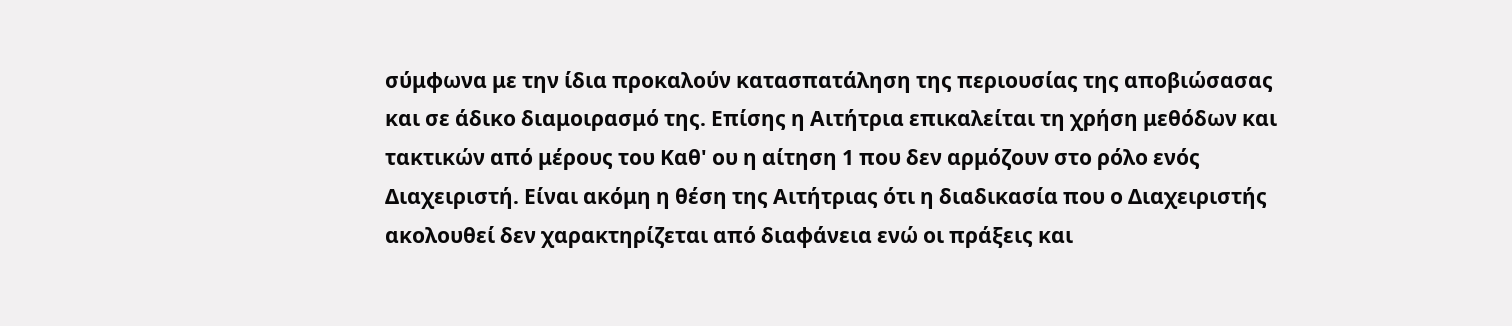σύμφωνα με την ίδια προκαλούν κατασπατάληση της περιουσίας της αποβιώσασας και σε άδικο διαμοιρασμό της. Επίσης η Αιτήτρια επικαλείται τη χρήση μεθόδων και τακτικών από μέρους του Καθ' ου η αίτηση 1 που δεν αρμόζουν στο ρόλο ενός Διαχειριστή. Είναι ακόμη η θέση της Αιτήτριας ότι η διαδικασία που ο Διαχειριστής ακολουθεί δεν χαρακτηρίζεται από διαφάνεια ενώ οι πράξεις και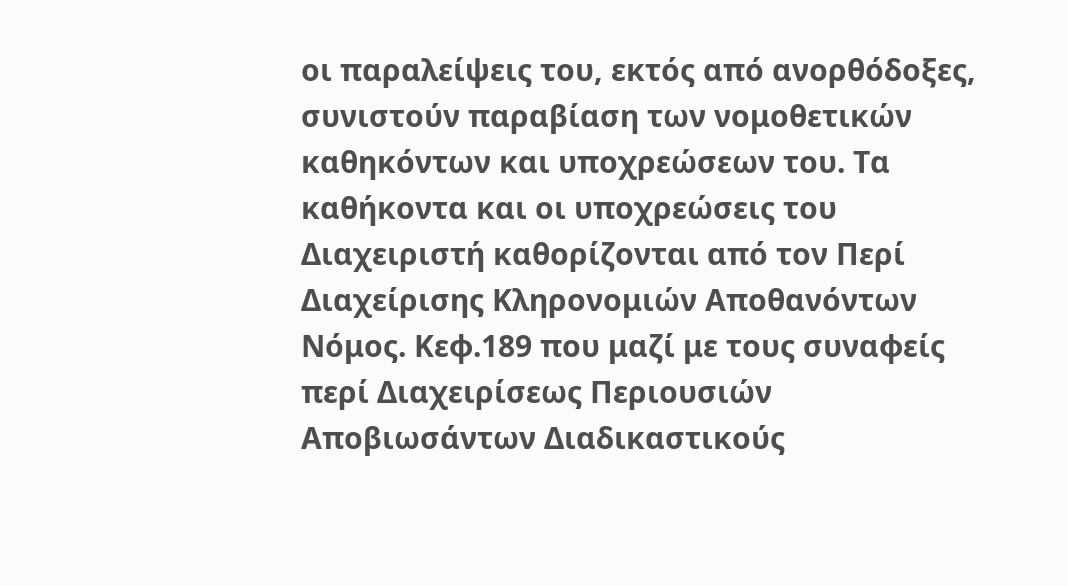οι παραλείψεις του, εκτός από ανορθόδοξες, συνιστούν παραβίαση των νομοθετικών καθηκόντων και υποχρεώσεων του. Τα καθήκοντα και οι υποχρεώσεις του Διαχειριστή καθορίζονται από τον Περί Διαχείρισης Κληρονομιών Αποθανόντων Νόμος. Κεφ.189 που μαζί με τους συναφείς περί Διαχειρίσεως Περιουσιών Αποβιωσάντων Διαδικαστικούς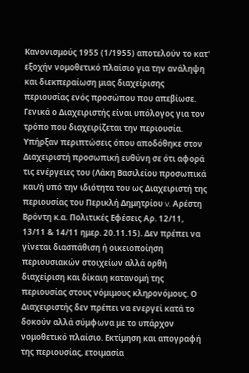Κανονισμούς 1955 (1/1955) αποτελούν το κατ' εξοχήν νομοθετικό πλαίσιο για την ανάληψη και διεκπεραίωση μιας διαχείρισης περιουσίας ενός προσώπου που απεβίωσε. Γενικά ο Διαχειριστής είναι υπόλογος για τον τρόπο που διαχειρίζεται την περιουσία. Υπήρξαν περιπτώσεις όπου αποδόθηκε στον Διαχειριστή προσωπική ευθύνη σε ότι αφορά τις ενέργειες του (Λάκη Βασιλείου προσωπικά και/ή υπό την ιδιότητα του ως Διαχειριστή της περιουσίας του Περικλή Δημητρίου v. Αρέστη Βρόντη κ.α. Πολιτικές Εφέσεις Αρ. 12/11, 13/11 & 14/11 ημερ. 20.11.15). Δεν πρέπει να γίνεται διασπάθιση ή οικειοποίηση περιουσιακών στοιχείων αλλά ορθή διαχείριση και δίκαιη κατανομή της περιουσίας στους νόμιμους κληρονόμους. Ο Διαχειριστής δεν πρέπει να ενεργεί κατά το δοκούν αλλά σύμφωνα με το υπάρχον νομοθετικό πλαίσιο. Εκτίμηση και απογραφή της περιουσίας, ετοιμασία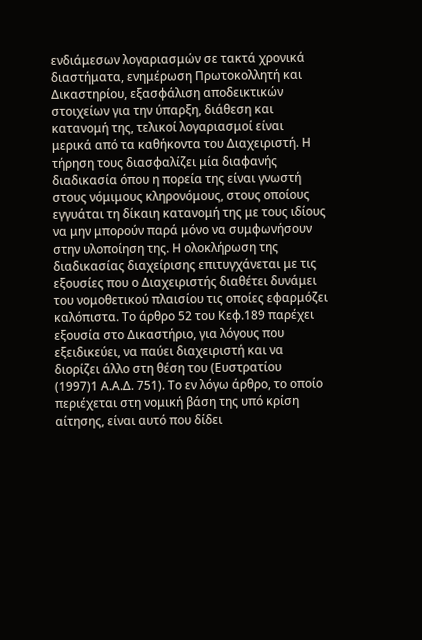ενδιάμεσων λογαριασμών σε τακτά χρονικά διαστήματα, ενημέρωση Πρωτοκολλητή και Δικαστηρίου, εξασφάλιση αποδεικτικών στοιχείων για την ύπαρξη, διάθεση και κατανομή της, τελικοί λογαριασμοί είναι μερικά από τα καθήκοντα του Διαχειριστή. Η τήρηση τους διασφαλίζει μία διαφανής διαδικασία όπου η πορεία της είναι γνωστή στους νόμιμους κληρονόμους, στους οποίους εγγυάται τη δίκαιη κατανομή της με τους ιδίους να μην μπορούν παρά μόνο να συμφωνήσουν στην υλοποίηση της. Η ολοκλήρωση της διαδικασίας διαχείρισης επιτυγχάνεται με τις εξουσίες που ο Διαχειριστής διαθέτει δυνάμει του νομοθετικού πλαισίου τις οποίες εφαρμόζει καλόπιστα. Το άρθρο 52 του Κεφ.189 παρέχει εξουσία στο Δικαστήριο, για λόγους που εξειδικεύει, να παύει διαχειριστή και να διορίζει άλλο στη θέση του (Ευστρατίου
(1997)1 Α.Α.Δ. 751). Το εν λόγω άρθρο, το οποίο περιέχεται στη νομική βάση της υπό κρίση αίτησης, είναι αυτό που δίδει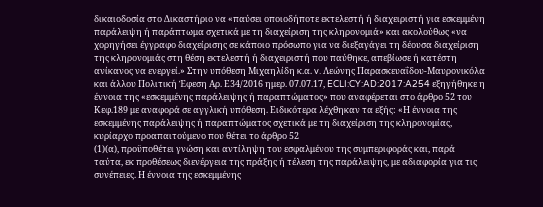δικαιοδοσία στο Δικαστήριο να «παύσει οποιοδήποτε εκτελεστή ή διαχειριστή για εσκεμμένη παράλειψη ή παράπτωμα σχετικά με τη διαχείριση της κληρονομιά» και ακολούθως «να χορηγήσει έγγραφο διαχείρισης σε κάποιο πρόσωπο για να διεξαγάγει τη δέουσα διαχείριση της κληρονομιάς στη θέση εκτελεστή ή διαχειριστή που παύθηκε, απεβίωσε ή κατέστη ανίκανος να ενεργεί.» Στην υπόθεση Μιχαηλίδη κ.α. v. Λεώνης Παρασκευαΐδου-Μαυρονικόλα και άλλου Πολιτική Έφεση Αρ. Ε34/2016 ημερ. 07.07.17, ECLI:CY:AD:2017:A254 εξηγήθηκε η έννοια της «εσκεμμένης παράλειψης ή παραπτώματος» που αναφέρεται στο άρθρο 52 του Κεφ.189 με αναφορά σε αγγλική υπόθεση. Ειδικότερα λέχθηκαν τα εξής: «Η έννοια της εσκεμμένης παράλειψης ή παραπτώματος σχετικά με τη διαχείριση της κληρονομίας, κυρίαρχο προαπαιτούμενο που θέτει το άρθρο 52
(1)(α), προϋποθέτει γνώση και αντίληψη του εσφαλμένου της συμπεριφοράς και, παρά ταύτα, εκ προθέσεως διενέργεια της πράξης ή τέλεση της παράλειψης, με αδιαφορία για τις συνέπειες. Η έννοια της εσκεμμένης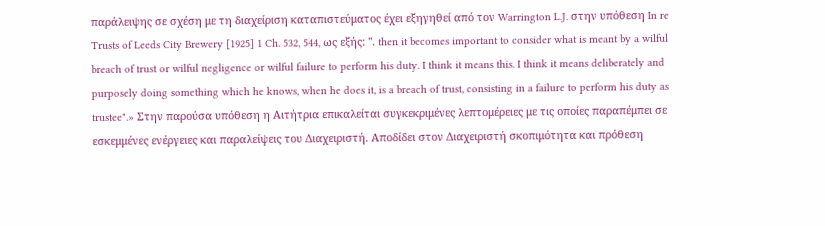παράλειψης σε σχέση με τη διαχείριση καταπιστεύματος έχει εξηγηθεί από τον Warrington L.J. στην υπόθεση In re Trusts of Leeds City Brewery [1925] 1 Ch. 532, 544, ως εξής: ". then it becomes important to consider what is meant by a wilful breach of trust or wilful negligence or wilful failure to perform his duty. I think it means this. I think it means deliberately and purposely doing something which he knows, when he does it, is a breach of trust, consisting in a failure to perform his duty as trustee".» Στην παρούσα υπόθεση η Αιτήτρια επικαλείται συγκεκριμένες λεπτομέρειες με τις οποίες παραπέμπει σε εσκεμμένες ενέργειες και παραλείψεις του Διαχειριστή. Αποδίδει στον Διαχειριστή σκοπιμότητα και πρόθεση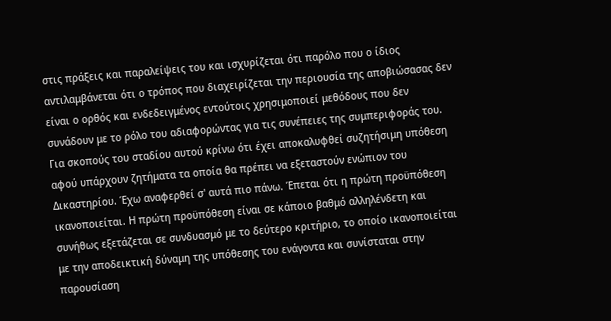στις πράξεις και παραλείψεις του και ισχυρίζεται ότι παρόλο που ο ίδιος αντιλαμβάνεται ότι ο τρόπος που διαχειρίζεται την περιουσία της αποβιώσασας δεν είναι ο ορθός και ενδεδειγμένος εντούτοις χρησιμοποιεί μεθόδους που δεν συνάδουν με το ρόλο του αδιαφορώντας για τις συνέπειες της συμπεριφοράς του. Για σκοπούς του σταδίου αυτού κρίνω ότι έχει αποκαλυφθεί συζητήσιμη υπόθεση αφού υπάρχουν ζητήματα τα οποία θα πρέπει να εξεταστούν ενώπιον του Δικαστηρίου. Έχω αναφερθεί σ' αυτά πιο πάνω. Έπεται ότι η πρώτη προϋπόθεση ικανοποιείται. Η πρώτη προϋπόθεση είναι σε κάποιο βαθμό αλληλένδετη και συνήθως εξετάζεται σε συνδυασμό με το δεύτερο κριτήριο, το οποίο ικανοποιείται με την αποδεικτική δύναμη της υπόθεσης του ενάγοντα και συνίσταται στην παρουσίαση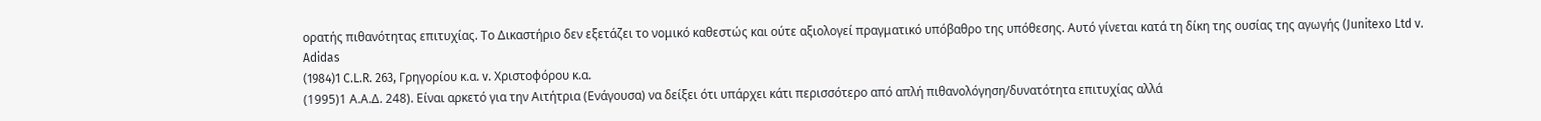ορατής πιθανότητας επιτυχίας. Το Δικαστήριο δεν εξετάζει το νομικό καθεστώς και ούτε αξιολογεί πραγματικό υπόβαθρο της υπόθεσης. Αυτό γίνεται κατά τη δίκη της ουσίας της αγωγής (Junitexo Ltd v. Adidas
(1984)1 C.L.R. 263, Γρηγορίου κ.α. v. Χριστοφόρου κ.α.
(1995)1 Α.Α.Δ. 248). Είναι αρκετό για την Αιτήτρια (Ενάγουσα) να δείξει ότι υπάρχει κάτι περισσότερο από απλή πιθανολόγηση/δυνατότητα επιτυχίας αλλά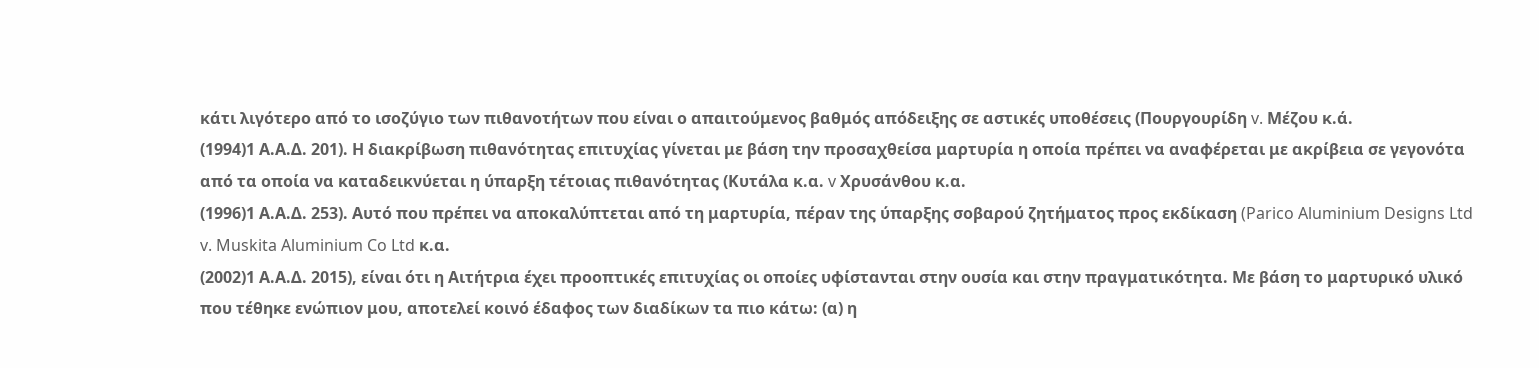κάτι λιγότερο από το ισοζύγιο των πιθανοτήτων που είναι ο απαιτούμενος βαθμός απόδειξης σε αστικές υποθέσεις (Πουργουρίδη v. Μέζου κ.ά.
(1994)1 Α.Α.Δ. 201). Η διακρίβωση πιθανότητας επιτυχίας γίνεται με βάση την προσαχθείσα μαρτυρία η οποία πρέπει να αναφέρεται με ακρίβεια σε γεγονότα από τα οποία να καταδεικνύεται η ύπαρξη τέτοιας πιθανότητας (Κυτάλα κ.α. v Χρυσάνθου κ.α.
(1996)1 Α.Α.Δ. 253). Αυτό που πρέπει να αποκαλύπτεται από τη μαρτυρία, πέραν της ύπαρξης σοβαρού ζητήματος προς εκδίκαση (Parico Aluminium Designs Ltd v. Muskita Aluminium Co Ltd κ.α.
(2002)1 Α.Α.Δ. 2015), είναι ότι η Αιτήτρια έχει προοπτικές επιτυχίας οι οποίες υφίστανται στην ουσία και στην πραγματικότητα. Με βάση το μαρτυρικό υλικό που τέθηκε ενώπιον μου, αποτελεί κοινό έδαφος των διαδίκων τα πιο κάτω: (α) η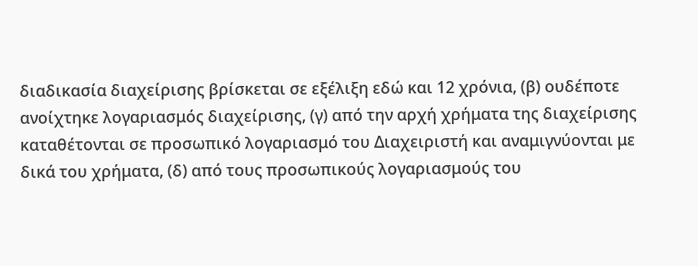διαδικασία διαχείρισης βρίσκεται σε εξέλιξη εδώ και 12 χρόνια, (β) ουδέποτε ανοίχτηκε λογαριασμός διαχείρισης, (γ) από την αρχή χρήματα της διαχείρισης καταθέτονται σε προσωπικό λογαριασμό του Διαχειριστή και αναμιγνύονται με δικά του χρήματα, (δ) από τους προσωπικούς λογαριασμούς του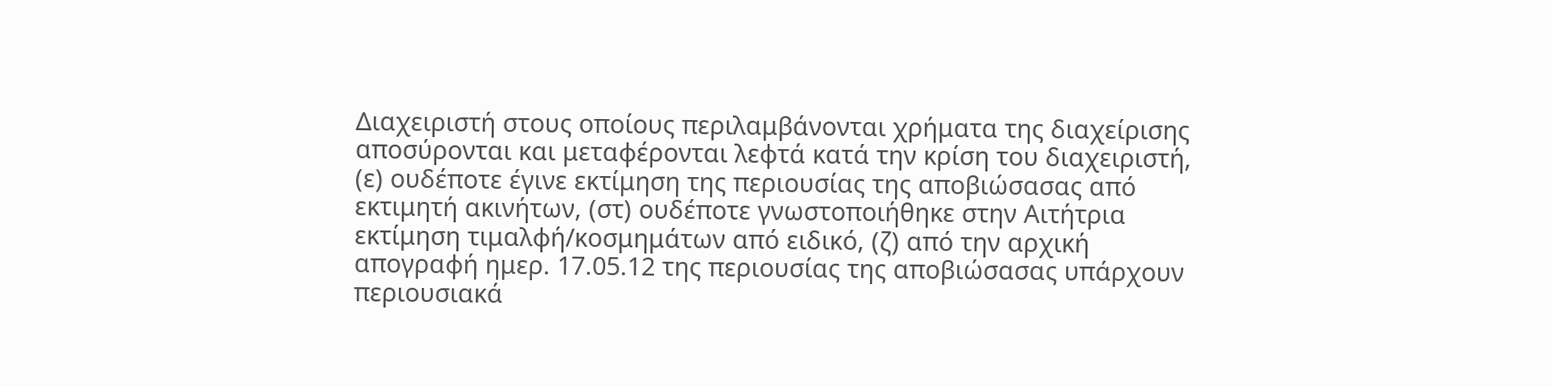Διαχειριστή στους οποίους περιλαμβάνονται χρήματα της διαχείρισης αποσύρονται και μεταφέρονται λεφτά κατά την κρίση του διαχειριστή, (ε) ουδέποτε έγινε εκτίμηση της περιουσίας της αποβιώσασας από εκτιμητή ακινήτων, (στ) ουδέποτε γνωστοποιήθηκε στην Αιτήτρια εκτίμηση τιμαλφή/κοσμημάτων από ειδικό, (ζ) από την αρχική απογραφή ημερ. 17.05.12 της περιουσίας της αποβιώσασας υπάρχουν περιουσιακά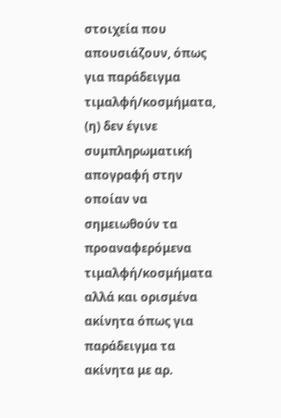στοιχεία που απουσιάζουν, όπως για παράδειγμα τιμαλφή/κοσμήματα, (η) δεν έγινε συμπληρωματική απογραφή στην οποίαν να σημειωθούν τα προαναφερόμενα τιμαλφή/κοσμήματα αλλά και ορισμένα ακίνητα όπως για παράδειγμα τα ακίνητα με αρ.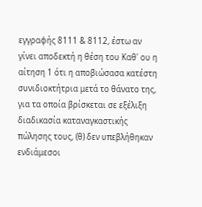εγγραφής 8111 & 8112, έστω αν γίνει αποδεκτή η θέση του Καθ' ου η αίτηση 1 ότι η αποβιώσασα κατέστη συνιδιοκτήτρια μετά το θάνατο της, για τα οποία βρίσκεται σε εξέλιξη διαδικασία καταναγκαστικής πώλησης τους, (θ) δεν υπεβλήθηκαν ενδιάμεσοι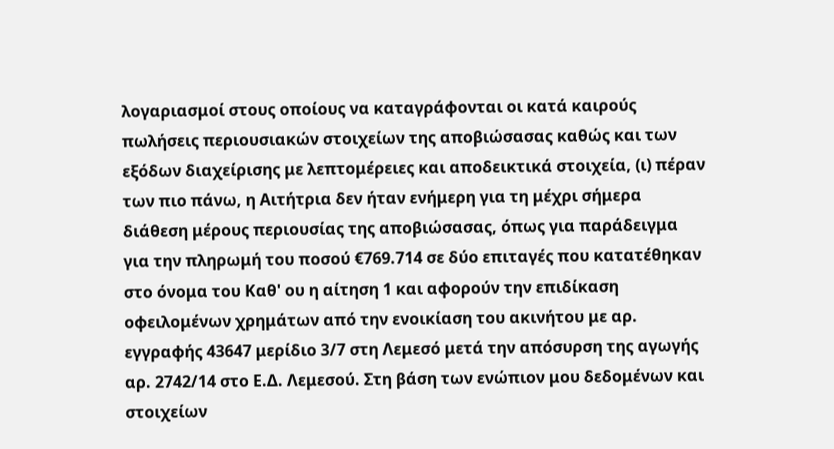λογαριασμοί στους οποίους να καταγράφονται οι κατά καιρούς πωλήσεις περιουσιακών στοιχείων της αποβιώσασας καθώς και των εξόδων διαχείρισης με λεπτομέρειες και αποδεικτικά στοιχεία, (ι) πέραν των πιο πάνω, η Αιτήτρια δεν ήταν ενήμερη για τη μέχρι σήμερα διάθεση μέρους περιουσίας της αποβιώσασας, όπως για παράδειγμα για την πληρωμή του ποσού €769.714 σε δύο επιταγές που κατατέθηκαν στο όνομα του Καθ' ου η αίτηση 1 και αφορούν την επιδίκαση οφειλομένων χρημάτων από την ενοικίαση του ακινήτου με αρ. εγγραφής 43647 μερίδιο 3/7 στη Λεμεσό μετά την απόσυρση της αγωγής αρ. 2742/14 στο Ε.Δ. Λεμεσού. Στη βάση των ενώπιον μου δεδομένων και στοιχείων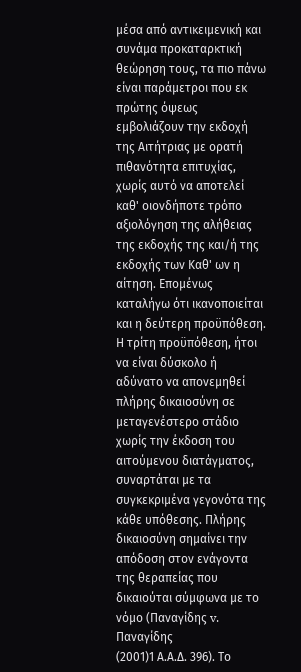μέσα από αντικειμενική και συνάμα προκαταρκτική θεώρηση τους, τα πιο πάνω είναι παράμετροι που εκ πρώτης όψεως εμβολιάζουν την εκδοχή της Αιτήτριας με ορατή πιθανότητα επιτυχίας, χωρίς αυτό να αποτελεί καθ' οιονδήποτε τρόπο αξιολόγηση της αλήθειας της εκδοχής της και/ή της εκδοχής των Καθ' ων η αίτηση. Επομένως καταλήγω ότι ικανοποιείται και η δεύτερη προϋπόθεση. Η τρίτη προϋπόθεση, ήτοι να είναι δύσκολο ή αδύνατο να απονεμηθεί πλήρης δικαιοσύνη σε μεταγενέστερο στάδιο χωρίς την έκδοση του αιτούμενου διατάγματος, συναρτάται με τα συγκεκριμένα γεγονότα της κάθε υπόθεσης. Πλήρης δικαιοσύνη σημαίνει την απόδοση στον ενάγοντα της θεραπείας που δικαιούται σύμφωνα με το νόμο (Παναγίδης v. Παναγίδης
(2001)1 Α.Α.Δ. 396). Το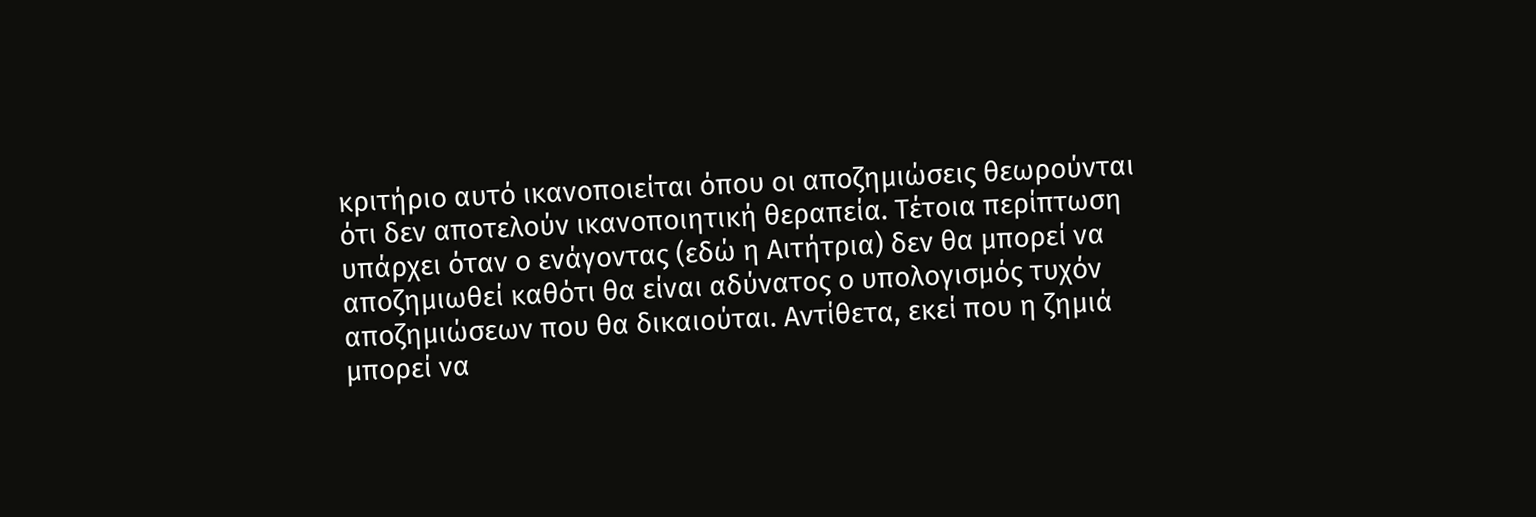κριτήριο αυτό ικανοποιείται όπου οι αποζημιώσεις θεωρούνται ότι δεν αποτελούν ικανοποιητική θεραπεία. Τέτοια περίπτωση υπάρχει όταν ο ενάγοντας (εδώ η Αιτήτρια) δεν θα μπορεί να αποζημιωθεί καθότι θα είναι αδύνατος ο υπολογισμός τυχόν αποζημιώσεων που θα δικαιούται. Αντίθετα, εκεί που η ζημιά μπορεί να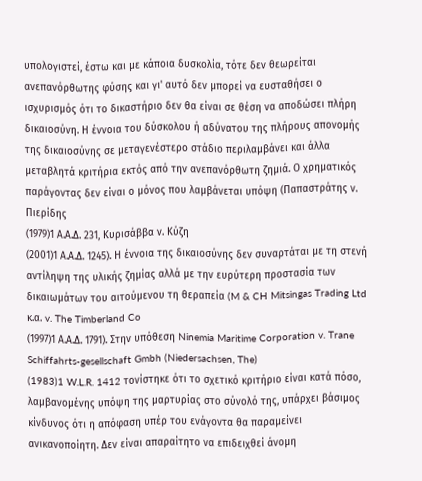υπολογιστεί, έστω και με κάποια δυσκολία, τότε δεν θεωρείται ανεπανόρθωτης φύσης και γι' αυτό δεν μπορεί να ευσταθήσει ο ισχυρισμός ότι το δικαστήριο δεν θα είναι σε θέση να αποδώσει πλήρη δικαιοσύνη. Η έννοια του δύσκολου ή αδύνατου της πλήρους απονομής της δικαιοσύνης σε μεταγενέστερο στάδιο περιλαμβάνει και άλλα μεταβλητά κριτήρια εκτός από την ανεπανόρθωτη ζημιά. Ο χρηματικός παράγοντας δεν είναι ο μόνος που λαμβάνεται υπόψη (Παπαστράτης ν. Πιερίδης
(1979)1 Α.Α.Δ. 231, Κυρισάββα ν. Κύζη
(2001)1 Α.Α.Δ. 1245). Η έννοια της δικαιοσύνης δεν συναρτάται με τη στενή αντίληψη της υλικής ζημίας αλλά με την ευρύτερη προστασία των δικαιωμάτων του αιτούμενου τη θεραπεία (M & CH Mitsingas Trading Ltd κ.α. v. The Timberland Co
(1997)1 Α.Α.Δ. 1791). Στην υπόθεση Ninemia Maritime Corporation v. Trane Schiffahrts-gesellschaft Gmbh (Niedersachsen, The)
(1983)1 W.L.R. 1412 τονίστηκε ότι το σχετικό κριτήριο είναι κατά πόσο, λαμβανομένης υπόψη της μαρτυρίας στο σύνολό της, υπάρχει βάσιμος κίνδυνος ότι η απόφαση υπέρ του ενάγοντα θα παραμείνει ανικανοποίητη. Δεν είναι απαραίτητο να επιδειχθεί άνομη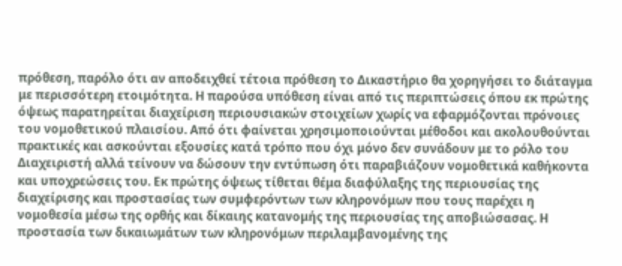πρόθεση, παρόλο ότι αν αποδειχθεί τέτοια πρόθεση το Δικαστήριο θα χορηγήσει το διάταγμα με περισσότερη ετοιμότητα. Η παρούσα υπόθεση είναι από τις περιπτώσεις όπου εκ πρώτης όψεως παρατηρείται διαχείριση περιουσιακών στοιχείων χωρίς να εφαρμόζονται πρόνοιες του νομοθετικού πλαισίου. Από ότι φαίνεται χρησιμοποιούνται μέθοδοι και ακολουθούνται πρακτικές και ασκούνται εξουσίες κατά τρόπο που όχι μόνο δεν συνάδουν με το ρόλο του Διαχειριστή αλλά τείνουν να δώσουν την εντύπωση ότι παραβιάζουν νομοθετικά καθήκοντα και υποχρεώσεις του. Εκ πρώτης όψεως τίθεται θέμα διαφύλαξης της περιουσίας της διαχείρισης και προστασίας των συμφερόντων των κληρονόμων που τους παρέχει η νομοθεσία μέσω της ορθής και δίκαιης κατανομής της περιουσίας της αποβιώσασας. Η προστασία των δικαιωμάτων των κληρονόμων περιλαμβανομένης της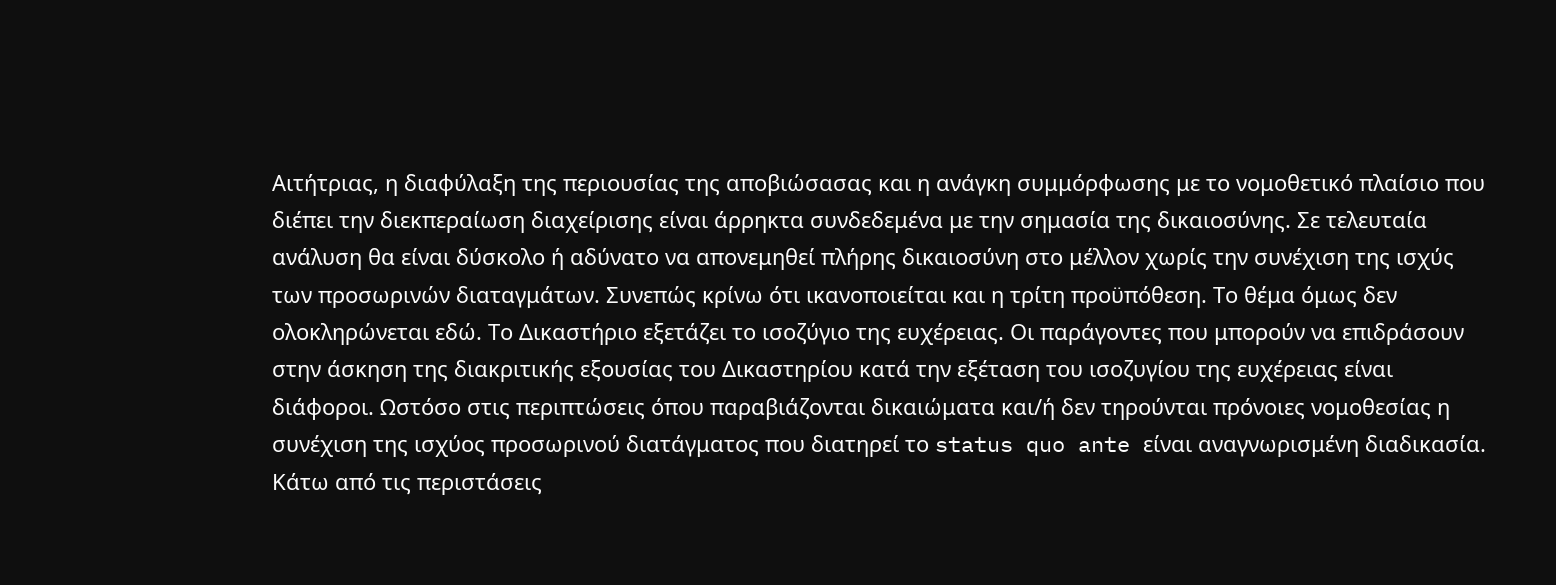Αιτήτριας, η διαφύλαξη της περιουσίας της αποβιώσασας και η ανάγκη συμμόρφωσης με το νομοθετικό πλαίσιο που διέπει την διεκπεραίωση διαχείρισης είναι άρρηκτα συνδεδεμένα με την σημασία της δικαιοσύνης. Σε τελευταία ανάλυση θα είναι δύσκολο ή αδύνατο να απονεμηθεί πλήρης δικαιοσύνη στο μέλλον χωρίς την συνέχιση της ισχύς των προσωρινών διαταγμάτων. Συνεπώς κρίνω ότι ικανοποιείται και η τρίτη προϋπόθεση. Το θέμα όμως δεν ολοκληρώνεται εδώ. Το Δικαστήριο εξετάζει το ισοζύγιο της ευχέρειας. Οι παράγοντες που μπορούν να επιδράσουν στην άσκηση της διακριτικής εξουσίας του Δικαστηρίου κατά την εξέταση του ισοζυγίου της ευχέρειας είναι διάφοροι. Ωστόσο στις περιπτώσεις όπου παραβιάζονται δικαιώματα και/ή δεν τηρούνται πρόνοιες νομοθεσίας η συνέχιση της ισχύος προσωρινού διατάγματος που διατηρεί το status quo ante είναι αναγνωρισμένη διαδικασία. Κάτω από τις περιστάσεις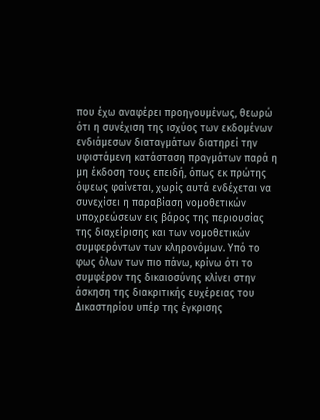που έχω αναφέρει προηγουμένως, θεωρώ ότι η συνέχιση της ισχύος των εκδομένων ενδιάμεσων διαταγμάτων διατηρεί την υφιστάμενη κατάσταση πραγμάτων παρά η μη έκδοση τους επειδή, όπως εκ πρώτης όψεως φαίνεται, χωρίς αυτά ενδέχεται να συνεχίσει η παραβίαση νομοθετικών υποχρεώσεων εις βάρος της περιουσίας της διαχείρισης και των νομοθετικών συμφερόντων των κληρονόμων. Υπό το φως όλων των πιο πάνω, κρίνω ότι το συμφέρον της δικαιοσύνης κλίνει στην άσκηση της διακριτικής ευχέρειας του Δικαστηρίου υπέρ της έγκρισης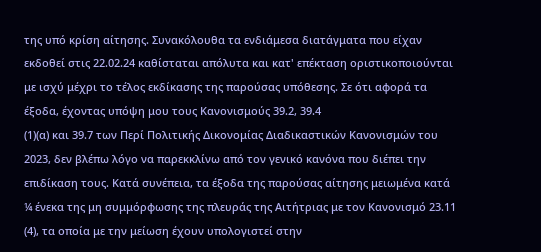της υπό κρίση αίτησης. Συνακόλουθα τα ενδιάμεσα διατάγματα που είχαν εκδοθεί στις 22.02.24 καθίσταται απόλυτα και κατ' επέκταση οριστικοποιούνται με ισχύ μέχρι το τέλος εκδίκασης της παρούσας υπόθεσης. Σε ότι αφορά τα έξοδα, έχοντας υπόψη μου τους Κανονισμούς 39.2, 39.4
(1)(α) και 39.7 των Περί Πολιτικής Δικονομίας Διαδικαστικών Κανονισμών του 2023, δεν βλέπω λόγο να παρεκκλίνω από τον γενικό κανόνα που διέπει την επιδίκαση τους. Κατά συνέπεια, τα έξοδα της παρούσας αίτησης μειωμένα κατά ¼ ένεκα της μη συμμόρφωσης της πλευράς της Αιτήτριας με τον Κανονισμό 23.11
(4), τα οποία με την μείωση έχουν υπολογιστεί στην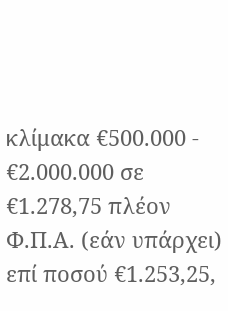κλίμακα €500.000 - €2.000.000 σε €1.278,75 πλέον Φ.Π.Α. (εάν υπάρχει) επί ποσού €1.253,25,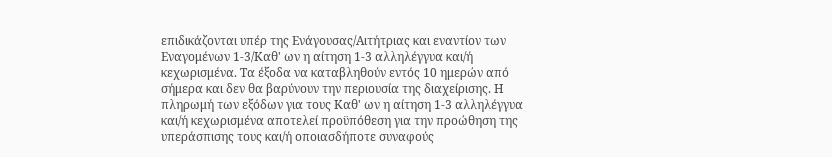επιδικάζονται υπέρ της Ενάγουσας/Αιτήτριας και εναντίον των Εναγομένων 1-3/Καθ' ων η αίτηση 1-3 αλληλέγγυα και/ή κεχωρισμένα. Τα έξοδα να καταβληθούν εντός 10 ημερών από σήμερα και δεν θα βαρύνουν την περιουσία της διαχείρισης. Η πληρωμή των εξόδων για τους Καθ' ων η αίτηση 1-3 αλληλέγγυα και/ή κεχωρισμένα αποτελεί προϋπόθεση για την προώθηση της υπεράσπισης τους και/ή οποιασδήποτε συναφούς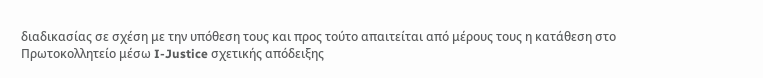διαδικασίας σε σχέση με την υπόθεση τους και προς τούτο απαιτείται από μέρους τους η κατάθεση στο Πρωτοκολλητείο μέσω I-Justice σχετικής απόδειξης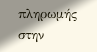πληρωμής στην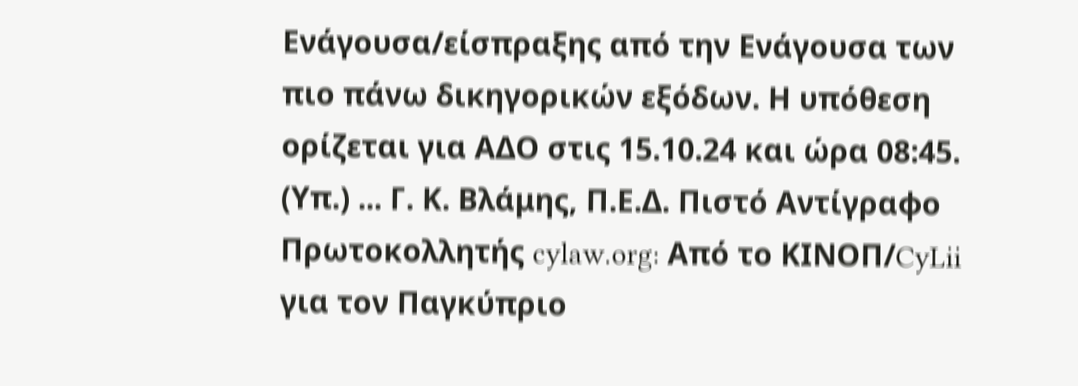Ενάγουσα/είσπραξης από την Ενάγουσα των πιο πάνω δικηγορικών εξόδων. Η υπόθεση ορίζεται για ΑΔΟ στις 15.10.24 και ώρα 08:45. (Υπ.) ... Γ. Κ. Βλάμης, Π.Ε.Δ. Πιστό Αντίγραφο Πρωτοκολλητής cylaw.org: Από το ΚΙΝOΠ/CyLii για τον Παγκύπριο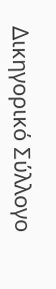Δικηγορικό Σύλλογο